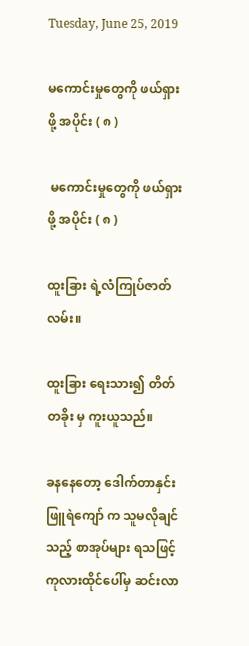Tuesday, June 25, 2019

မကောင်းမှုတွေကို ဖယ်ရှားဖို့ အပိုင်း ( ၈ )

 မကောင်းမှုတွေကို ဖယ်ရှားဖို့ အပိုင်း ( ၈ )

ထူးခြား ရဲ့လံကြုပ်ဇာတ်လမ်း။

ထူးခြား ရေးသား၍ တိတ်တခိုး မှ ကူးယူသည်။

ခနနေတော့ ဒေါက်တာနှင်းဖြူရဲကျော် က သူမလိုချင်သည့် စာအုပ်များ ရသဖြင့် ကုလားထိုင်ပေါ်မှ ဆင်းလာ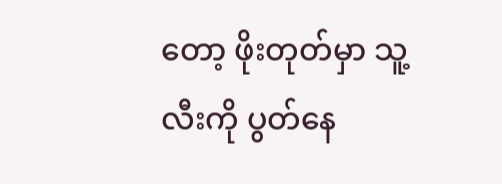တော့ ဖိုးတုတ်မှာ သူ့လီးကို ပွတ်နေ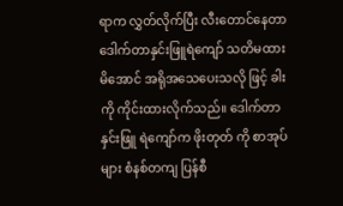ရာက လွှတ်လိုက်ပြီး လီးတောင်နေတာ ဒေါက်တာနှင်းဖြူရဲကျော် သတိမထားမိအောင် အရိုအသေပေးသလို ဖြင့် ခါးကို ကိုင်းထားလိုက်သည်။ ဒေါက်တာ နှင်းဖြူ ရဲကျော်က ဖိုးတုတ် ကို စာအုပ်များ စံနစ်တကျ ပြန်စီ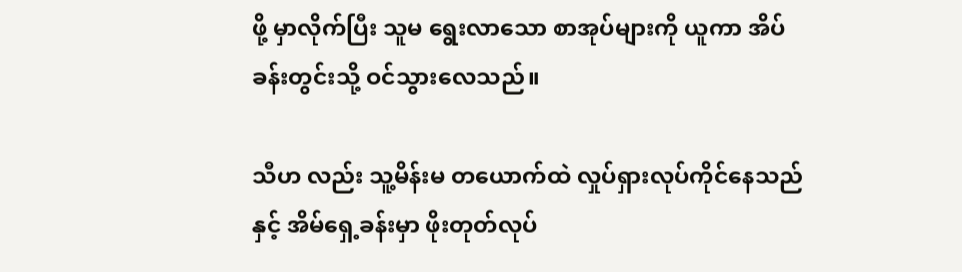ဖို့ မှာလိုက်ပြီး သူမ ရွေးလာသော စာအုပ်များကို ယူကာ အိပ်ခန်းတွင်းသို့ ဝင်သွားလေသည်။

သီဟ လည်း သူ့မိန်းမ တယောက်ထဲ လှုပ်ရှားလုပ်ကိုင်နေသည်နှင့် အိမ်ရှေ့ခန်းမှာ ဖိုးတုတ်လုပ်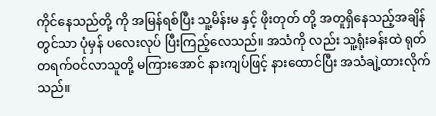ကိုင်နေသည်တို့ ကို အမြန်ရစ်ပြီး သူ့မိန်းမ နှင့် ဖိုးတုတ် တို့ အတူရှိနေသည့်အချိန်တွင်သာ ပုံမှန် ပလေးလုပ် ပြီးကြည့်လေသည်။ အသံကို လည်း သူ့ရုံးခန်းထဲ ရုတ်တရက်ဝင်လာသူတို့ မကြားအောင် နားကျပ်ဖြင့် နားထောင်ပြီး အသံချဲ့ထားလိုက်သည်။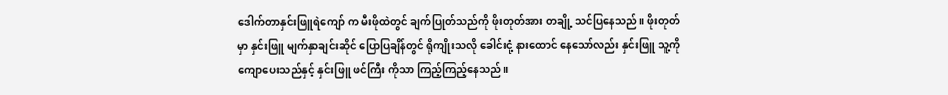ဒေါက်တာနှင်းဖြူရဲကျော် က မီးဖိုထဲတွင် ချက်ပြုတ်သည်ကို ဖိုးတုတ်အား တချို့ သင်ပြနေသည်။ ဖိုးတုတ် မှာ နှင်းဖြူ မျက်နှာချင်းဆိုင် ပြောပြချိန်တွင် ရိုကျိုးသလို ခေါင်းငုံ့ နားထောင် နေသော်လည်း နှင်းဖြူ သူ့ကို ကျောပေးသည်နှင့် နှင်းဖြူ ဖင်ကြီး ကိုသာ ကြည့်ကြည့်နေသည်။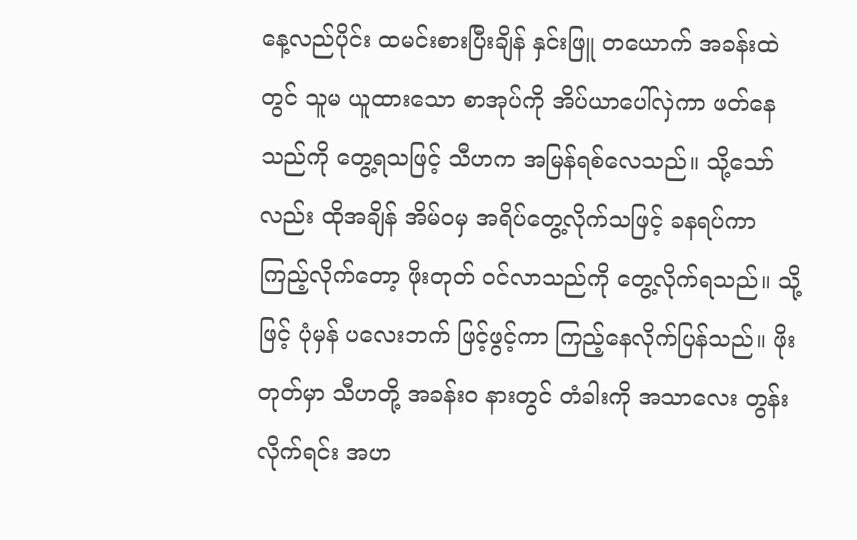နေ့လည်ပိုင်း ထမင်းစားပြီးချိန် နှင်းဖြူ တယောက် အခန်းထဲ တွင် သူမ ယူထားသော စာအုပ်ကို အိပ်ယာပေါ်လှဲကာ ဖတ်နေသည်ကို တွေ့ရသဖြင့် သီဟက အမြန်ရစ်လေသည်။ သို့သော်လည်း ထိုအချိန် အိမ်ဝမှ အရိပ်တွေ့လိုက်သဖြင့် ခနရပ်ကာ ကြည့်လိုက်တော့ ဖိုးတုတ် ဝင်လာသည်ကို တွေ့လိုက်ရသည်။ သို့ဖြင့် ပုံမှန် ပလေးဘက် ဖြင့်ဖွင့်ကာ ကြည့်နေလိုက်ပြန်သည်။ ဖိုးတုတ်မှာ သီဟတို့ အခန်းဝ နားတွင် တံခါးကို အသာလေး တွန်းလိုက်ရင်း အဟ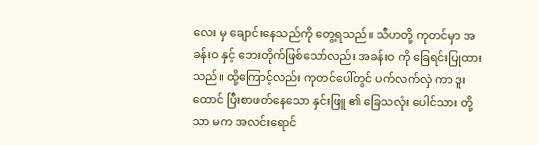လေး မှ ချောင်းနေသည်ကို တွေ့ရသည်။ သီဟတို့ ကုတင်မှာ အခန်းဝ နှင့် ဘေးတိုက်ဖြစ်သော်လည်း အခန်းဝ ကို ခြေရင်းပြုထားသည်။ ထို့ကြောင့်လည်း ကုတင်ပေါ်တွင် ပက်လက်လှဲ ကာ ဒူးထောင် ပြီးစာဖတ်နေသော နှင်းဖြူ ၏ ခြေသလုံး ပေါင်သား တို့သာ မက အလင်းရောင်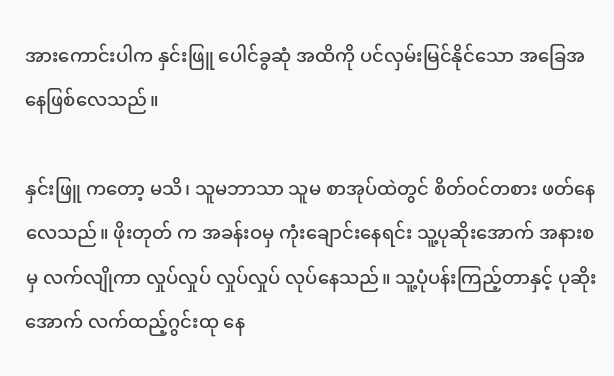အားကောင်းပါက နှင်းဖြူ ပေါင်ခွဆုံ အထိကို ပင်လှမ်းမြင်နိုင်သော အခြေအနေဖြစ်လေသည်။

နှင်းဖြူ ကတော့ မသိ၊ သူမဘာသာ သူမ စာအုပ်ထဲတွင် စိတ်ဝင်တစား ဖတ်နေလေသည်။ ဖိုးတုတ် က အခန်းဝမှ ကုံးချောင်းနေရင်း သူ့ပုဆိုးအောက် အနားစ မှ လက်လျိုကာ လှုပ်လှုပ် လှုပ်လှုပ် လုပ်နေသည်။ သူ့ပုံပန်းကြည့်တာနှင့် ပုဆိုးအောက် လက်ထည့်ဂွင်းထု နေ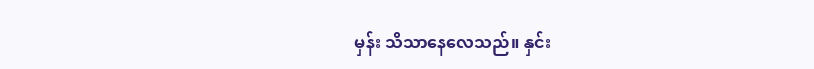မှန်း သိသာနေလေသည်။ နှင်း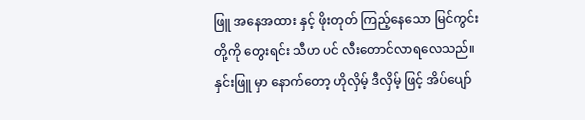ဖြူ အနေအထား နှင့် ဖိုးတုတ် ကြည့်နေသော မြင်ကွင်း တို့ကို တွေးရင်း သီဟ ပင် လီးတောင်လာရလေသည်။ နှင်းဖြူ မှာ နောက်တော့ ဟိုလှိမ့် ဒီလှိမ့် ဖြင့် အိပ်ပျော်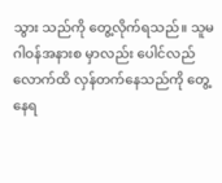သွား သည်ကို တွေ့လိုက်ရသည်။ သူမ ဂါဝန်အနားစ မှာလည်း ပေါင်လည်လောက်ထိ လှန်တက်နေသည်ကို တွေ့နေရ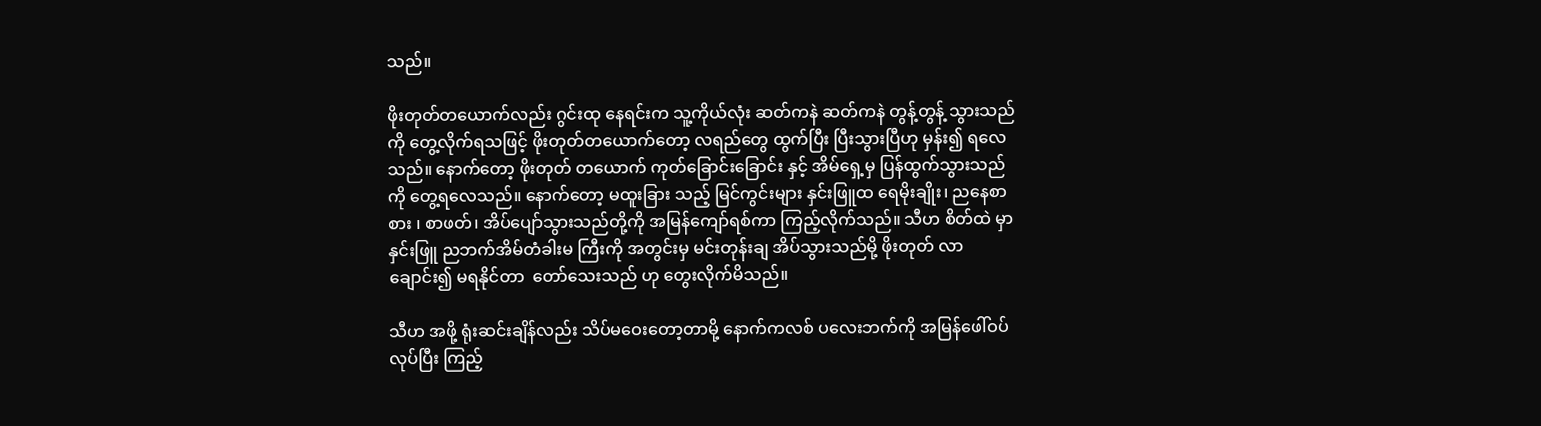သည်။

ဖိုးတုတ်တယောက်လည်း ဂွင်းထု နေရင်းက သူ့ကိုယ်လုံး ဆတ်ကနဲ ဆတ်ကနဲ တွန့်တွန့် သွားသည်ကို တွေ့လိုက်ရသဖြင့် ဖိုးတုတ်တယောက်တော့ လရည်တွေ ထွက်ပြီး ပြီးသွားပြီဟု မှန်း၍ ရလေသည်။ နောက်တော့ ဖိုးတုတ် တယောက် ကုတ်ခြောင်းခြောင်း နှင့် အိမ်ရှေ့မှ ပြန်ထွက်သွားသည်ကို တွေ့ရလေသည်။ နောက်တော့ မထူးခြား သည့် မြင်ကွင်းများ နှင်းဖြူထ ရေမိုးချိုး၊ ညနေစာစား ၊ စာဖတ်၊ အိပ်ပျော်သွားသည်တို့ကို အမြန်ကျော်ရစ်ကာ ကြည့်လိုက်သည်။ သီဟ စိတ်ထဲ မှာ နှင်းဖြူ ညဘက်အိမ်တံခါးမ ကြီးကို အတွင်းမှ မင်းတုန်းချ အိပ်သွားသည်မို့ ဖိုးတုတ် လာချောင်း၍ မရနိုင်တာ  တော်သေးသည် ဟု တွေးလိုက်မိသည်။

သီဟ အဖို့ ရုံးဆင်းချိန်လည်း သိပ်မဝေးတော့တာမို့ နောက်ကလစ် ပလေးဘက်ကို အမြန်ဖေါ်ဝပ်လုပ်ပြီး ကြည့်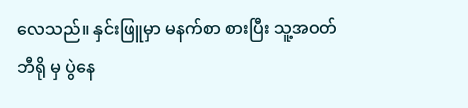လေသည်။ နှင်းဖြူမှာ မနက်စာ စားပြီး သူ့အဝတ်ဘီရို မှ ပွဲနေ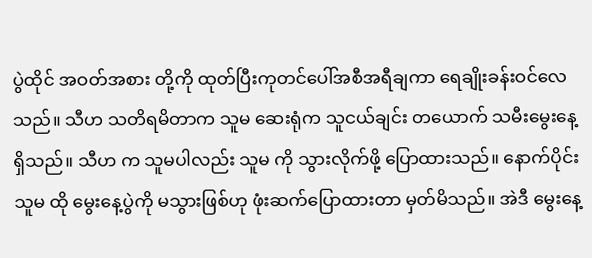ပွဲထိုင် အဝတ်အစား တို့ကို ထုတ်ပြီးကုတင်ပေါ်အစီအရီချကာ ရေချိုးခန်းဝင်လေသည်။ သီဟ သတိရမိတာက သူမ ဆေးရုံက သူငယ်ချင်း တယောက် သမီးမွေးနေ့ ရှိသည်။ သီဟ က သူမပါလည်း သူမ ကို သွားလိုက်ဖို့ ပြောထားသည်။ နောက်ပိုင်း သူမ ထို မွေးနေ့ပွဲကို မသွားဖြစ်ဟု ဖုံးဆက်ပြောထားတာ မှတ်မိသည်။ အဲဒီ မွေးနေ့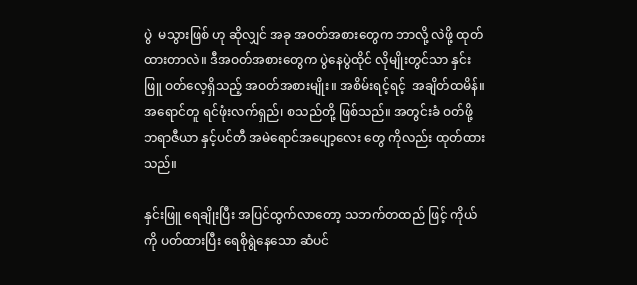ပွဲ  မသွားဖြစ် ဟု ဆိုလျှင် အခု အဝတ်အစားတွေက ဘာလို့ လဲဖို့ ထုတ်ထားတာလဲ။ ဒီအဝတ်အစားတွေက ပွဲနေပွဲထိုင် လိုမျိုးတွင်သာ နှင်းဖြူ ဝတ်လေ့ရှိသည့် အဝတ်အစားမျိုး။ အစိမ်းရင့်ရင့်  အချိတ်ထမိန်။ အရောင်တူ ရင်ဖုံးလက်ရှည်၊ စသည်တို့ ဖြစ်သည်။ အတွင်းခံ ဝတ်ဖို့ ဘရာဇီယာ နှင့်ပင်တီ အမဲရောင်အပျော့လေး တွေ ကိုလည်း ထုတ်ထားသည်။

နှင်းဖြူ ရေချိုးပြီး အပြင်ထွက်လာတော့ သဘက်တထည် ဖြင့် ကိုယ်ကို ပတ်ထားပြီး ရေစိုရွဲနေသော ဆံပင်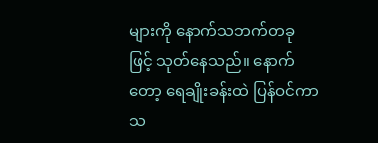များကို နောက်သဘက်တခု ဖြင့် သုတ်နေသည်။ နောက်တော့ ရေချိုးခန်းထဲ ပြန်ဝင်ကာ သ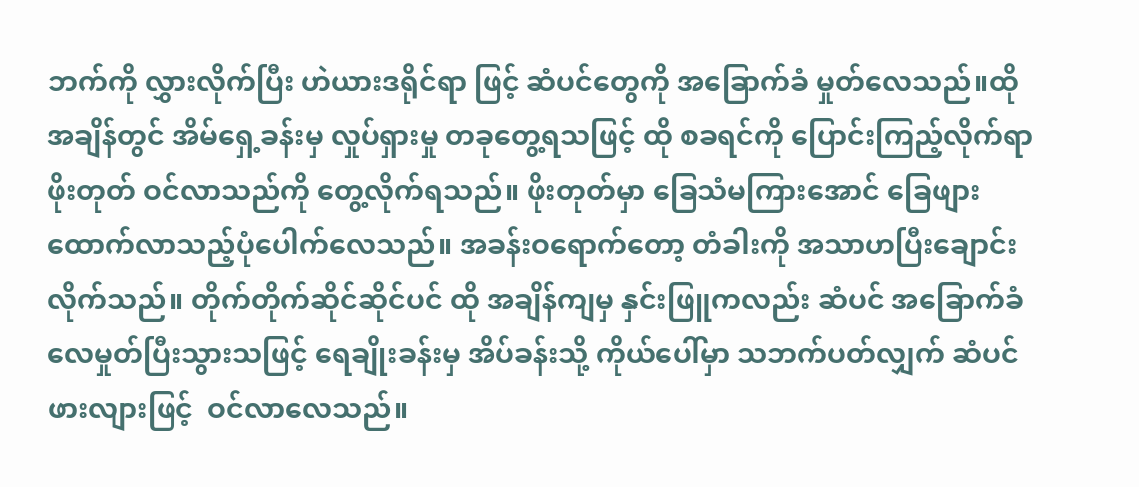ဘက်ကို လွှားလိုက်ပြီး ဟဲယားဒရိုင်ရာ ဖြင့် ဆံပင်တွေကို အခြောက်ခံ မှုတ်လေသည်။ထို အချိန်တွင် အိမ်ရှေ့ခန်းမှ လှုပ်ရှားမှု တခုတွေ့ရသဖြင့် ထို စခရင်ကို ပြောင်းကြည့်လိုက်ရာ ဖိုးတုတ် ဝင်လာသည်ကို တွေ့လိုက်ရသည်။ ဖိုးတုတ်မှာ ခြေသံမကြားအောင် ခြေဖျားထောက်လာသည့်ပုံပေါက်လေသည်။ အခန်းဝရောက်တော့ တံခါးကို အသာဟပြီးချောင်းလိုက်သည်။ တိုက်တိုက်ဆိုင်ဆိုင်ပင် ထို အချိန်ကျမှ နှင်းဖြူကလည်း ဆံပင် အခြောက်ခံ လေမှုတ်ပြီးသွားသဖြင့် ရေချိုးခန်းမှ အိပ်ခန်းသို့ ကိုယ်ပေါ်မှာ သဘက်ပတ်လျှက် ဆံပင်ဖားလျားဖြင့်  ဝင်လာလေသည်။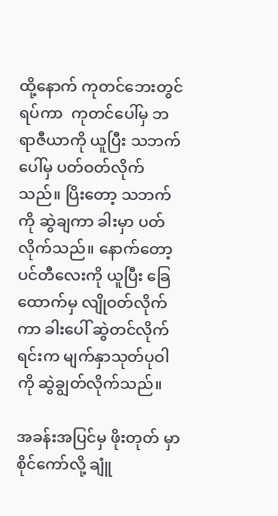ထို့နောက် ကုတင်ဘေးတွင် ရပ်ကာ  ကုတင်ပေါ်မှ ဘရာဇီယာကို ယူပြီး သဘက်ပေါ်မှ ပတ်ဝတ်လိုက်သည်။ ပြိးတော့ သဘက်ကို ဆွဲချကာ ခါးမှာ ပတ်လိုက်သည်။ နောက်တော့ ပင်တီလေးကို ယူပြီး ခြေထောက်မှ လျိုဝတ်လိုက်ကာ ခါးပေါ် ဆွဲတင်လိုက်ရင်းက မျက်နှာသုတ်ပုဝါကို ဆွဲချွတ်လိုက်သည်။

အခန်းအပြင်မှ ဖိုးတုတ် မှာ စိုင်ကော်လို့ ချူံ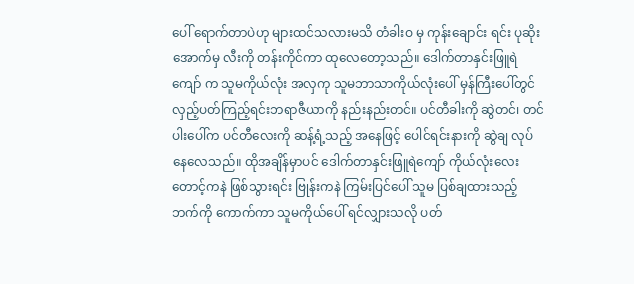ပေါ် ရောက်တာပဲဟု များထင်သလားမသိ တံခါးဝ မှ ကုန်းချောင်း ရင်း ပုဆိုးအောက်မှ လီးကို တန်းကိုင်ကာ ထုလေတော့သည်။ ဒေါက်တာနှင်းဖြူရဲကျော် က သူမကိုယ်လုံး အလှကု သူမဘာသာကိုယ်လုံးပေါ် မှန်ကြီးပေါ်တွင် လှည့်ပတ်ကြည့်ရင်းဘရာဇီယာကို နည်းနည်းတင်။ ပင်တီခါးကို ဆွဲတင်၊ တင်ပါးပေါ်က ပင်တီလေးကို ဆန့်ရံ့သည့် အနေဖြင့် ပေါင်ရင်းနားကို ဆွဲချ လုပ်နေလေသည်။ ထိုအချိန်မှာပင် ဒေါက်တာနှင်းဖြူရဲကျော် ကိုယ်လုံးလေး တောင့်ကနဲ ဖြစ်သွားရင်း ဗြုန်းကနဲ ကြမ်းပြင်ပေါ် သူမ ပြစ်ချထားသည့်ဘက်ကို ကောက်ကာ သူမကိုယ်ပေါ် ရင်လျှားသလို ပတ်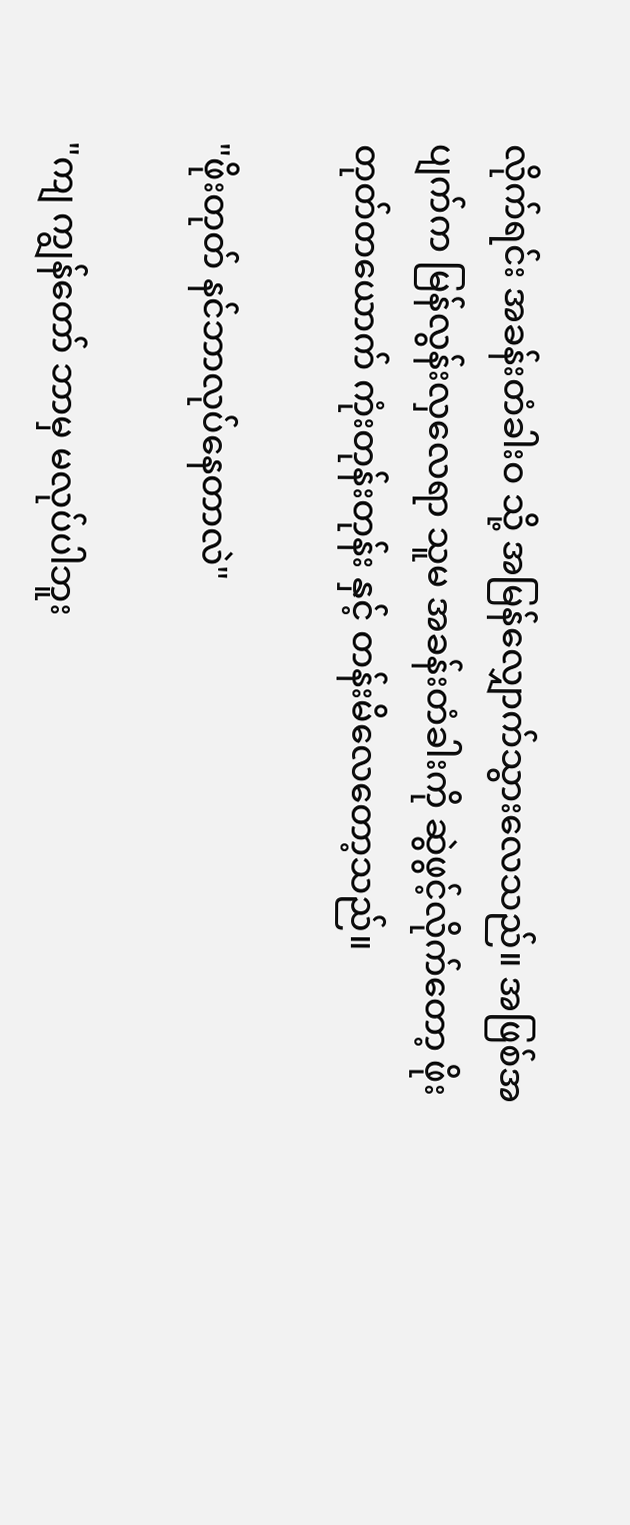လိုက်ရင်း အခန်းတံခါးဝ သို့ အမြန်လျှောက်သွားလေသည်။ အဖြစ်အပျက်က မြန်လွန်းလှလေရာ သူမ အခန်းတံခါးကို ဆွဲဖွင့်လိုက်တော့ ဖိုးတုတ်တယောက် ကုံးတုန်းတုန်း နှင့် တန်းမိလေတော့သည်။

"ဖိုးတုတ် နင်ဘာလုပ်နေတာလဲ"

"ကျ ကျွန်တော် ဘာမှ မလုပ်ပါဘူး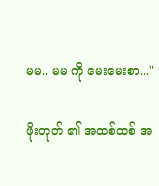မမ.. မမ ကို မေးမေးစာ..."

ဖိုးတုတ် ၏ အထစ်ထစ် အ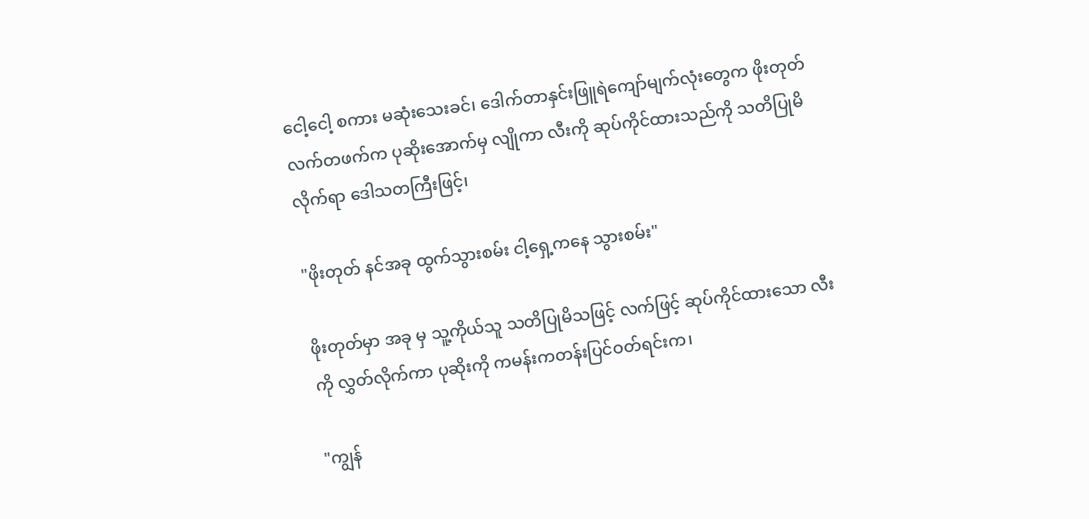ငေါ့ငေါ့ စကား မဆုံးသေးခင်၊ ဒေါက်တာနှင်းဖြူရဲကျော်မျက်လုံးတွေက ဖိုးတုတ် လက်တဖက်က ပုဆိုးအောက်မှ လျိုကာ လီးကို ဆုပ်ကိုင်ထားသည်ကို သတိပြုမိလိုက်ရာ ဒေါသတကြီးဖြင့်၊

"ဖိုးတုတ် နင်အခု ထွက်သွားစမ်း ငါ့ရှေ့ကနေ သွားစမ်း"

ဖိုးတုတ်မှာ အခု မှ သူ့ကိုယ်သူ သတိပြုမိသဖြင့် လက်ဖြင့် ဆုပ်ကိုင်ထားသော လီးကို လွှတ်လိုက်ကာ ပုဆိုးကို ကမန်းကတန်းပြင်ဝတ်ရင်းက၊

"ကျွန်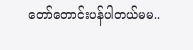တော်တောင်းပန်ပါတယ်မမ..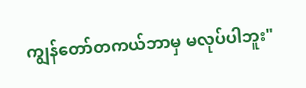ကျွန်တော်တကယ်ဘာမှ မလုပ်ပါဘူး"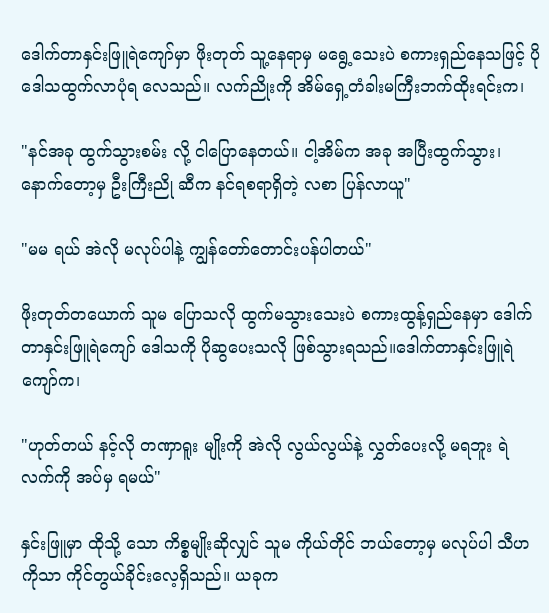ဒေါက်တာနှင်းဖြူရဲကျော်မှာ ဖိုးတုတ် သူ့နေရာမှ မရွေ့သေးပဲ စကားရှည်နေသဖြင့် ပိုဒေါသထွက်လာပုံရ လေသည်။ လက်ညိုးကို အိမ်ရှေ့တံခါးမကြီးဘက်ထိုးရင်းက၊

"နင်အခု ထွက်သွားစမ်း လို့ ငါပြောနေတယ်။ ငါ့အိမ်က အခု အပြီးထွက်သွား၊ နောက်တော့မှ ဦးကြီးညို ဆီက နင်ရစရာရှိတဲ့ လစာ ပြန်လာယူ"

"မမ ရယ် အဲလို မလုပ်ပါနဲ့ ကျွန်တော်တောင်းပန်ပါတယ်"

ဖိုးတုတ်တယောက် သူမ ပြောသလို ထွက်မသွားသေးပဲ စကားထွန့်ရှည်နေမှာ ဒေါက်တာနှင်းဖြူရဲကျော် ဒေါသကို ပိုဆွပေးသလို ဖြစ်သွားရသည်။ဒေါက်တာနှင်းဖြူရဲကျော်က၊

"ဟုတ်တယ် နင့်လို တဏှာရူး မျိုးကို အဲလို လွယ်လွယ်နဲ့ လွှတ်ပေးလို့ မရဘူး ရဲလက်ကို အပ်မှ ရမယ်"

နှင်းဖြူမှာ ထိုသို့ သော ကိစ္စမျိုးဆိုလျှင် သူမ ကိုယ်တိုင် ဘယ်တော့မှ မလုပ်ပါ သီဟ ကိုသာ ကိုင်တွယ်ခိုင်းလေ့ရှိသည်။ ယခုက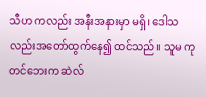သီဟ ကလည်း အနီးအနားမှာ မရှိ၊ ဒေါသလည်းအတော်ထွက်နေ၍ ထင်သည်။ သူမ ကုတင်ဘေးက ဆဲလ်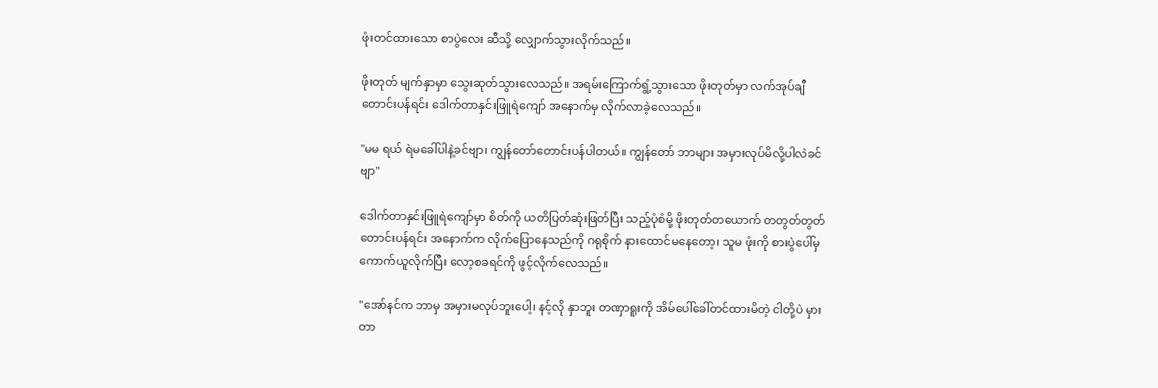ဖုံးတင်ထားသော စာပွဲလေး ဆီသို့ လျှောက်သွားလိုက်သည်။

ဖိုးတုတ် မျက်နှာမှာ သွေးဆုတ်သွားလေသည်။ အရမ်းကြောက်ရွံ့သွားသော ဖိုးတုတ်မှာ လက်အုပ်ချီ တောင်းပန်ရင်း ဒေါက်တာနှင်းဖြူရဲကျော် အနောက်မှ လိုက်လာခဲ့လေသည်။

"မမ ရယ် ရဲမခေါ်ပါနဲ့ခင်ဗျာ၊ ကျွန်တော်တောင်းပန်ပါတယ်။ ကျွန်တော် ဘာများ အမှားလုပ်မိလို့ပါလဲခင်ဗျာ"

ဒေါက်တာနှင်းဖြူရဲကျော်မှာ စိတ်ကို ယတိပြတ်ဆုံးဖြတ်ပြီး သည့်ပုံစံမို့ ဖိုးတုတ်တယောက် တတွတ်တွတ်တောင်းပန်ရင်း အနောက်က လိုက်ပြောနေသည်ကို ဂရုစိုက် နားထောင်မနေတော့၊ သူမ ဖုံးကို စားပွဲပေါ်မှ ကောက်ယူလိုက်ပြီး လော့စခရင်ကို ဖွင့်လိုက်လေသည်။

"အော်နင်က ဘာမှ အမှားမလုပ်ဘူးပေါ့၊ နင့်လို နှာဘူး တဏှာရူးကို အိမ်ပေါ်ခေါ်တင်ထားမိတဲ့ ငါတို့ပဲ မှားတာ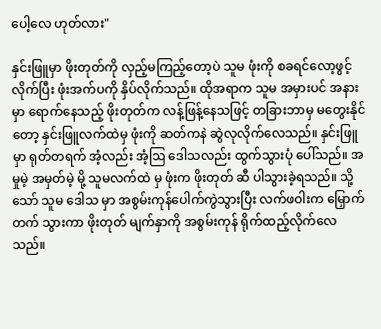ပေါ့လေ ဟုတ်လား"

နှင်းဖြူမှာ ဖိုးတုတ်ကို လှည့်မကြည့်တော့ပဲ သူမ ဖုံးကို စခရင်လော့ဖွင့်လိုက်ပြီး ဖုံးအက်ပကို နှိပ်လိုက်သည်။ ထိုအရာက သူမ အမှားပင် အနားမှာ ရောက်နေသည့် ဖိုးတုတ်က လန့်ဖြန့်နေသဖြင့် တခြားဘာမှ မတွေးနိုင်တော့ နှင်းဖြူလက်ထဲမှ ဖုံးကို ဆတ်ကနဲ ဆွဲလုလိုက်လေသည်။ နှင်းဖြူ မှာ ရုတ်တရက် အံ့လည်း အံ့ဩ ဒေါသလည်း ထွက်သွားပုံ ပေါ်သည်။ အမှုမဲ့ အမှတ်မဲ့ မို့ သူမလက်ထဲ မှ ဖုံးက ဖိုးတုတ် ဆီ ပါသွားခဲ့ရသည်။ သို့သော် သူမ ဒေါသ မှာ အစွမ်းကုန်ပေါက်ကွဲသွားပြီး လက်ဖဝါးက မြှောက်တက် သွားကာ ဖိုးတုတ် မျက်နှာကို အစွမ်းကုန် ရိုက်ထည့်လိုက်လေသည်။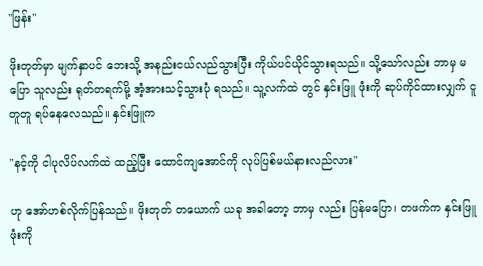"ဖြန်း"

ဖိုးတုတ်မှာ မျက်နှာပင် ဘေးသို့ အနည်းငယ်လည်သွားပြီး ကိုယ်ပင်ယိုင်သွားရသည်။ သို့သော်လည်း ဘာမှ မပြော သူလည်း ရုတ်တရက်မို့ အံ့အားသင့်သွားပုံ ရသည်။ သူ့လက်ထဲ တွင် နှင်းဖြူ ဖုံးကို ဆုပ်ကိုင်ထားလျှက် ငူတူတူ ရပ်နေလေသည်။ နှင်းဖြူက

"နင့်ကို ငါပုလိပ်လက်ထဲ ထည့်ပြီး ထောင်ကျအောင်ကို လုပ်ပြစ်မယ်နားလည်လား"

ဟု အော်ဟစ်လိုက်ပြန်သည်။ ဖိုးတုတ် တယောက် ယခု အခါတော့ ဘာမှ လည်း ပြန်မပြော၊ တဖက်က နှင်းဖြူဖုံးကို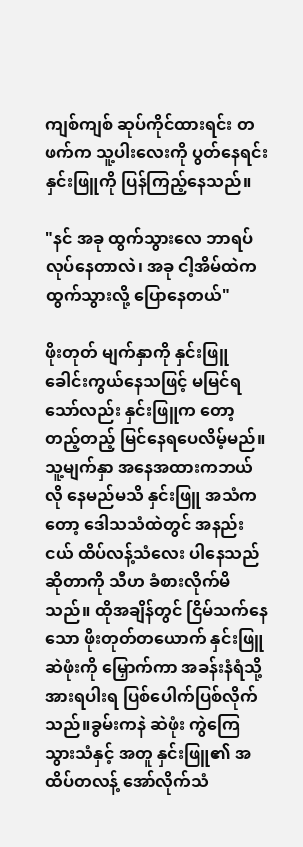ကျစ်ကျစ် ဆုပ်ကိုင်ထားရင်း တဖက်က သူ့ပါးလေးကို ပွတ်နေရင်း နှင်းဖြူကို ပြန်ကြည့်နေသည်။

"နင် အခု ထွက်သွားလေ ဘာရပ်လုပ်နေတာလဲ၊ အခု ငါ့အိမ်ထဲက ထွက်သွားလို့ ပြောနေတယ်"

ဖိုးတုတ် မျက်နှာကို နှင်းဖြူ ခေါင်းကွယ်နေသဖြင့် မမြင်ရသော်လည်း နှင်းဖြူက တော့ တည့်တည့် မြင်နေရပေလိမ့်မည်။ သူ့မျက်နှာ အနေအထားကဘယ်လို နေမည်မသိ နှင်းဖြူ အသံက တော့ ဒေါသသံထဲတွင် အနည်းငယ် ထိပ်လန့်သံလေး ပါနေသည်ဆိုတာကို သီဟ ခံစားလိုက်မိသည်။ ထိုအချိန်တွင် ငြိမ်သက်နေသော ဖိုးတုတ်တယောက် နှင်းဖြူ ဆဲဖုံးကို မြှောက်ကာ အခန်းနံရံသို့ အားရပါးရ ပြစ်ပေါက်ပြစ်လိုက်သည်။ခွမ်းကနဲ ဆဲဖုံး ကွဲကြေသွားသံနှင့် အတူ နှင်းဖြူ၏ အထိပ်တလန့် အော်လိုက်သံ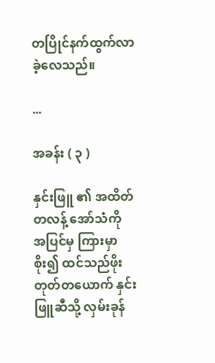တပြိုင်နက်ထွက်လာခဲ့လေသည်။

...

အခန်း ( ၃ )

နှင်းဖြူ ၏ အထိတ်တလန့် အော်သံကို အပြင်မှ ကြားမှာစိုး၍ ထင်သည်ဖိုးတုတ်တယောက် နှင်းဖြူဆီသို့ လှမ်းခုန်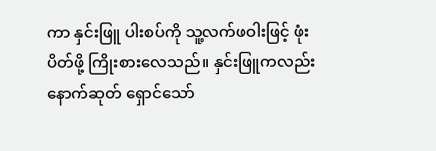ကာ နှင်းဖြူ ပါးစပ်ကို သူ့လက်ဖဝါးဖြင့် ဖုံးပိတ်ဖို့ ကြိုးစားလေသည်။ နှင်းဖြူကလည်း နောက်ဆုတ် ရှောင်သော်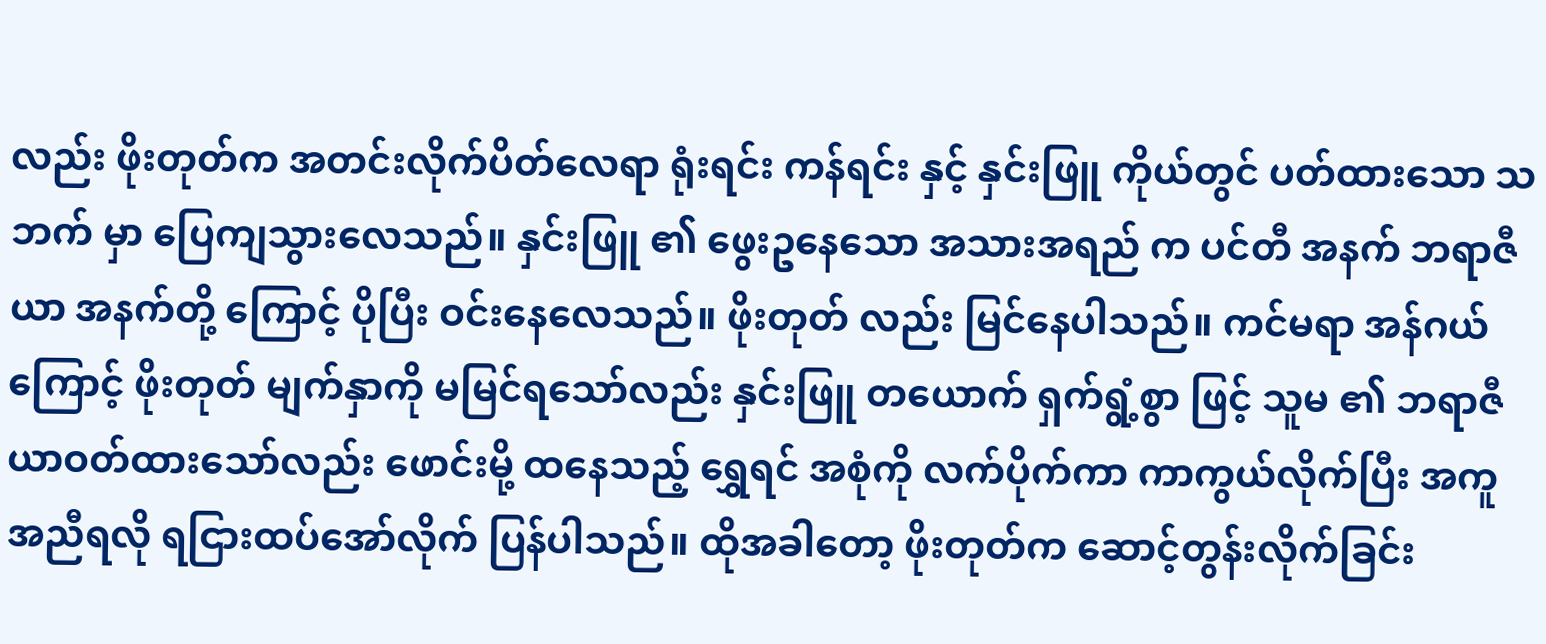လည်း ဖိုးတုတ်က အတင်းလိုက်ပိတ်လေရာ ရုံးရင်း ကန်ရင်း နှင့် နှင်းဖြူ ကိုယ်တွင် ပတ်ထားသော သဘက် မှာ ပြေကျသွားလေသည်။ နှင်းဖြူ ၏ ဖွေးဥနေသော အသားအရည် က ပင်တီ အနက် ဘရာဇီယာ အနက်တို့ ကြောင့် ပိုပြီး ဝင်းနေလေသည်။ ဖိုးတုတ် လည်း မြင်နေပါသည်။ ကင်မရာ အန်ဂယ် ကြောင့် ဖိုးတုတ် မျက်နှာကို မမြင်ရသော်လည်း နှင်းဖြူ တယောက် ရှက်ရွံ့စွာ ဖြင့် သူမ ၏ ဘရာဇီယာဝတ်ထားသော်လည်း ဖောင်းမို့ ထနေသည့် ရွှေရင် အစုံကို လက်ပိုက်ကာ ကာကွယ်လိုက်ပြီး အကူအညီရလို ရငြားထပ်အော်လိုက် ပြန်ပါသည်။ ထိုအခါတော့ ဖိုးတုတ်က ဆောင့်တွန်းလိုက်ခြင်း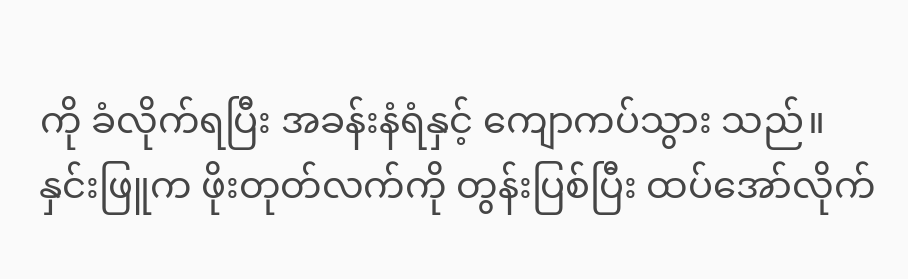ကို ခံလိုက်ရပြီး အခန်းနံရံနှင့် ကျောကပ်သွား သည်။ နှင်းဖြူက ဖိုးတုတ်လက်ကို တွန်းပြစ်ပြီး ထပ်အော်လိုက်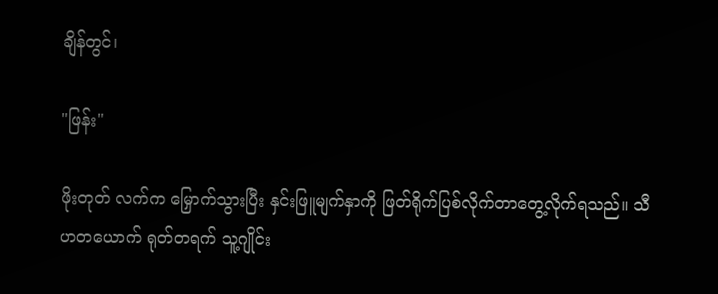ချိန်တွင်၊

"ဖြန်း"

ဖိုးတုတ် လက်က မြှောက်သွားပြီး နှင်းဖြူမျက်နှာကို ဖြတ်ရိုက်ပြစ်လိုက်တာတွေ့လိုက်ရသည်။ သီဟတယောက် ရုတ်တရက် သူ့ဂျိုင်း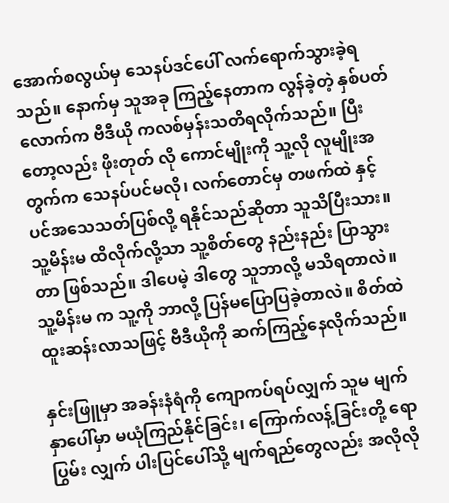အောက်စလွယ်မှ သေနပ်ဒင်ပေါ် လက်ရောက်သွားခဲ့ရသည်။ နောက်မှ သူအခု ကြည့်နေတာက လွန်ခဲ့တဲ့ နှစ်ပတ်လောက်က ဗီဒီယို ကလစ်မှန်းသတိရလိုက်သည်။ ပြီးတော့လည်း ဖိုးတုတ် လို ကောင်မျိုးကို သူ့လို လူမျိုးအတွက်က သေနပ်ပင်မလို၊ လက်တောင်မှ တဖက်ထဲ နှင့် ပင်အသေသတ်ပြစ်လို့ ရနိုင်သည်ဆိုတာ သူသိပြီးသား။ သူ့မိန်းမ ထိလိုက်လို့သာ သူ့စိတ်တွေ နည်းနည်း ပြာသွားတာ ဖြစ်သည်။ ဒါပေမဲ့ ဒါတွေ သူဘာလို့ မသိရတာလဲ။ သူ့မိန်းမ က သူ့ကို ဘာလို့ ပြန်မပြောပြခဲ့တာလဲ။ စိတ်ထဲ ထူးဆန်းလာသဖြင့် ဗီဒီယိုကို ဆက်ကြည့်နေလိုက်သည်။

နှင်းဖြူမှာ အခန်းနံရံကို ကျောကပ်ရပ်လျှက် သူမ မျက်နှာပေါ်မှာ မယုံကြည်နိုင်ခြင်း၊ ကြောက်လန့်ခြင်းတို့ ရောပြွမ်း လျှက် ပါးပြင်ပေါ်သို့ မျက်ရည်တွေလည်း အလိုလို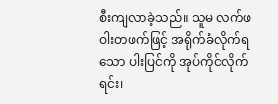စီးကျလာခဲ့သည်။ သူမ လက်ဖဝါးတဖက်ဖြင့် အရိုက်ခံလိုက်ရသော ပါးပြင်ကို အုပ်ကိုင်လိုက်ရင်း၊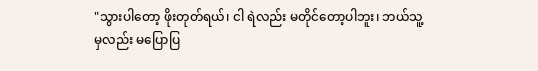"သွားပါတော့ ဖိုးတုတ်ရယ်၊ ငါ ရဲလည်း မတိုင်တော့ပါဘူး၊ ဘယ်သူ့မှလည်း မပြောပြ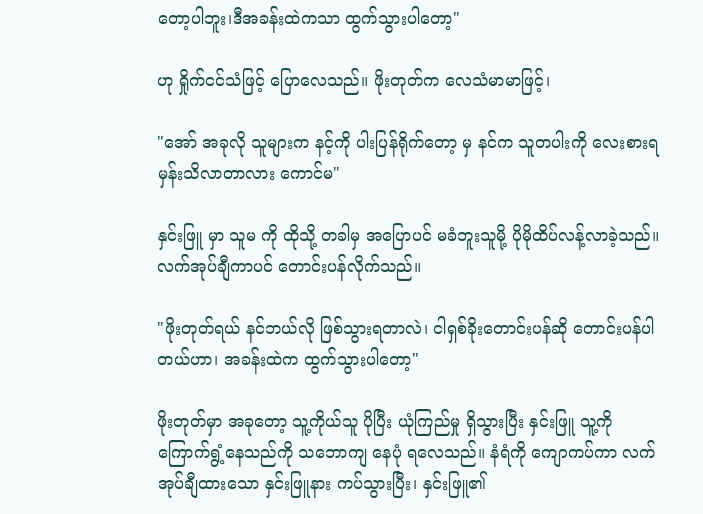တော့ပါဘူး၊ဒီအခန်းထဲကသာ ထွက်သွားပါတော့"

ဟု ရှိုက်ငင်သံဖြင့် ပြောလေသည်။ ဖိုးတုတ်က လေသံမာမာဖြင့်၊

"အော် အခုလို သူများက နင့်ကို ပါးပြန်ရိုက်တော့ မှ နင်က သူတပါးကို လေးစားရမှန်းသိလာတာလား ကောင်မ"

နှင်းဖြူ မှာ သူမ ကို ထိုသို့ တခါမှ အပြောပင် မခံဘူးသူမို့ ပိုမိုထိပ်လန့်လာခဲ့သည်။ လက်အုပ်ချီကာပင် တောင်းပန်လိုက်သည်။

"ဖိုးတုတ်ရယ် နင်ဘယ်လို ဖြစ်သွားရတာလဲ၊ ငါရှစ်ခိုးတောင်းပန်ဆို တောင်းပန်ပါတယ်ဟာ၊ အခန်းထဲက ထွက်သွားပါတော့"

ဖိုးတုတ်မှာ အခုတော့ သူ့ကိုယ်သူ ပိုပြီး ယုံကြည်မှု ရှိသွားပြီး နှင်းဖြူ သူ့ကို ကြောက်ရွံ့နေသည်ကို သဘောကျ နေပုံ ရလေသည်။ နံရံကို ကျောကပ်ကာ လက်အုပ်ချီထားသော နှင်းဖြူနား ကပ်သွားပြီး၊ နှင်းဖြူ၏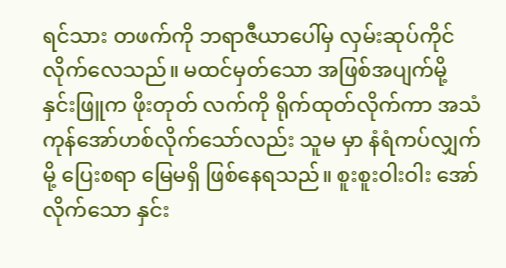ရင်သား တဖက်ကို ဘရာဇီယာပေါ်မှ လှမ်းဆုပ်ကိုင်လိုက်လေသည်။ မထင်မှတ်သော အဖြစ်အပျက်မို့ နှင်းဖြူက ဖိုးတုတ် လက်ကို ရိုက်ထုတ်လိုက်ကာ အသံကုန်အော်ဟစ်လိုက်သော်လည်း သူမ မှာ နံရံကပ်လျှက်မို့ ပြေးစရာ မြေမရှိ ဖြစ်နေရသည်။ စူးစူးဝါးဝါး အော်လိုက်သော နှင်း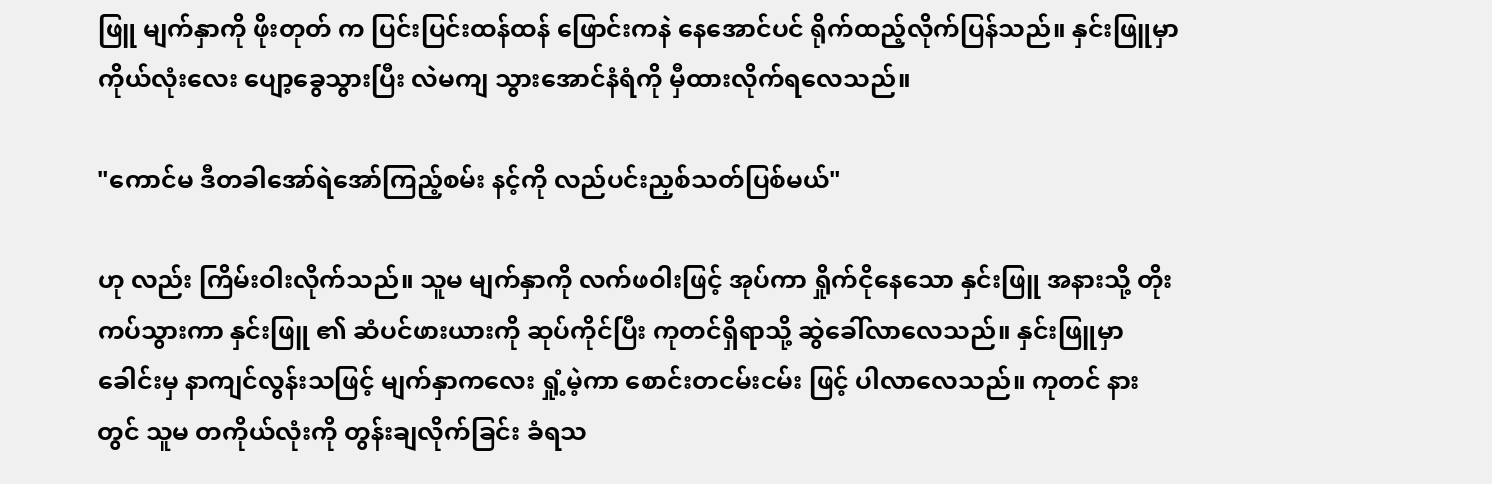ဖြူ မျက်နှာကို ဖိုးတုတ် က ပြင်းပြင်းထန်ထန် ဖြောင်းကနဲ နေအောင်ပင် ရိုက်ထည့်လိုက်ပြန်သည်။ နှင်းဖြူမှာ ကိုယ်လုံးလေး ပျော့ခွေသွားပြီး လဲမကျ သွားအောင်နံရံကို မှီထားလိုက်ရလေသည်။

"ကောင်မ ဒီတခါအော်ရဲအော်ကြည့်စမ်း နင့်ကို လည်ပင်းညှစ်သတ်ပြစ်မယ်"

ဟု လည်း ကြိမ်းဝါးလိုက်သည်။ သူမ မျက်နှာကို လက်ဖဝါးဖြင့် အုပ်ကာ ရှိုက်ငိုနေသော နှင်းဖြူ အနားသို့ တိုးကပ်သွားကာ နှင်းဖြူ ၏ ဆံပင်ဖားယားကို ဆုပ်ကိုင်ပြီး ကုတင်ရှိရာသို့ ဆွဲခေါ်လာလေသည်။ နှင်းဖြူမှာ ခေါင်းမှ နာကျင်လွန်းသဖြင့် မျက်နှာကလေး ရှုံ့မဲ့ကာ စောင်းတငမ်းငမ်း ဖြင့် ပါလာလေသည်။ ကုတင် နားတွင် သူမ တကိုယ်လုံးကို တွန်းချလိုက်ခြင်း ခံရသ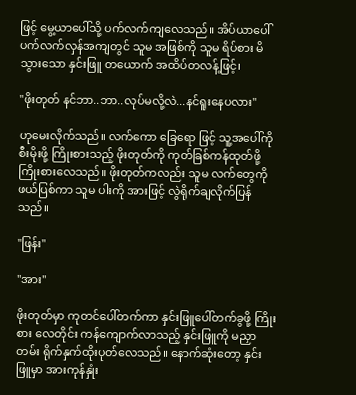ဖြင့် မွေ့ယာပေါ်သို့ ပက်လက်ကျလေသည်။ အိပ်ယာပေါ် ပက်လက်လှန်အကျတွင် သူမ အဖြစ်ကို သူမ ရိပ်စား မိသွားသော နှင်းဖြူ တယောက် အထိပ်တလန့်ဖြင့်၊

"ဖိုးတုတ် နင်ဘာ..ဘာ..လုပ်မလို့လဲ...နင်ရူးနေပလား"

ဟုမေးလိုက်သည်။ လက်ကော ခြေရော ဖြင့် သူ့အပေါ်ကို စီးမိုးဖို့ ကြိုးစားသည့် ဖိုးတုတ်ကို ကုတ်ခြစ်ကန်ထုတ်ဖို့ ကြိုးစားလေသည်။ ဖိုးတုတ်ကလည်း သူမ လက်တွေကို ဖယ်ပြစ်ကာ သူမ ပါးကို အားဖြင့် လွဲရိုက်ချလိုက်ပြန်သည်။

"ဖြန်း"

"အား"

ဖိုးတုတ်မှာ ကုတင်ပေါ်တက်ကာ နှင်းဖြူပေါ်တက်ခွဖို့ ကြိုးစား လေတိုင်း ကန်ကျောက်လာသည့် နှင်းဖြူကို မညှာတမ်း ရိုက်နှက်ထိုးပုတ်လေသည်။ နောက်ဆုံးတော့ နှင်းဖြူမှာ အားကုန်နှုံး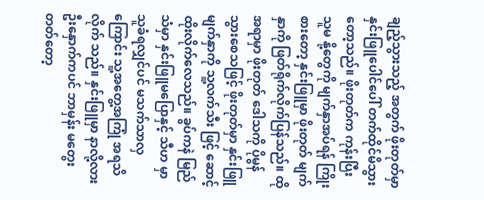ချည့်သွားသည့် အတွက် ဖိုးတုတ်မှာ နှင်းဖြူပေါင်ပေါ် တက်ထိုင်မိသွားတော့သည်။ ဖိုးတုတ်က ကုန်းပြီး သူမ နို့တွေကို မျက်နှာအပ်ရန် ကြိုးစားတော့ နှင်းဖြူမှာ ဖိုးတုတ် မျက်နှာကို ဖြတ်ရိုက်လိုက်ပြန်သည်။ ထို အရာမှာ ဖိုးတုတ် ဒေါသကို ပိုမွန်သွားစေသဖြင့် ဖိုးတုတ်မှာ နှင်းဖြူ မျက်နှာကို သူ့လက်သီး ဖြင့် ဆောင့်ထိုးလိုက်လေသည်။ ခွပ်ကနဲ မြည်သံမှာ နှင်းဖြူမပြောနှင့် သီဟ မှာ သူခံရလျှင်ပင် မသက်သာလှကြောင်း သူ့အတွေ့အကြုံ အရသိလိုက် သည်။ နှင်းဖြူမှာ နာလို့လား ဦးနှောက်ကပင် ဘာမှန်း မတွေးတတ်တော့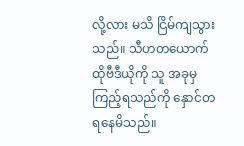လို့လား မသိ ငြိမ်ကျသွားသည်။ သီဟတယောက် ထိုဗီဒီယိုကို သူ အခုမှ ကြည့်ရသည်ကို နှောင်တရနေမိသည်။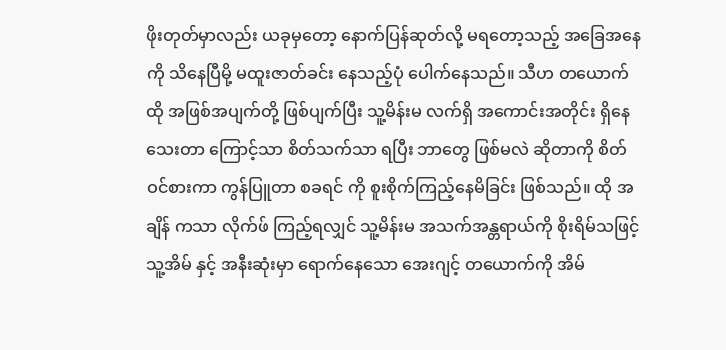ဖိုးတုတ်မှာလည်း ယခုမှတော့ နောက်ပြန်ဆုတ်လို့ မရတော့သည့် အခြေအနေကို သိနေပြီမို့ မထူးဇာတ်ခင်း နေသည့်ပုံ ပေါက်နေသည်။ သီဟ တယောက် ထို အဖြစ်အပျက်တို့ ဖြစ်ပျက်ပြီး သူ့မိန်းမ လက်ရှိ အကောင်းအတိုင်း ရှိနေသေးတာ ကြောင့်သာ စိတ်သက်သာ ရပြီး ဘာတွေ ဖြစ်မလဲ ဆိုတာကို စိတ်ဝင်စားကာ ကွန်ပြူတာ စခရင် ကို စူးစိုက်ကြည့်နေမိခြင်း ဖြစ်သည်။ ထို အချိန် ကသာ လိုက်ဖ် ကြည့်ရလျှင် သူ့မိန်းမ အသက်အန္တရာယ်ကို စိုးရိမ်သဖြင့် သူ့အိမ် နှင့် အနီးဆုံးမှာ ရောက်နေသော အေးဂျင့် တယောက်ကို အိမ်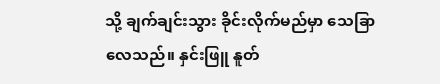သို့ ချက်ချင်းသွား ခိုင်းလိုက်မည်မှာ သေခြာလေသည်။ နှင်းဖြူ နူတ်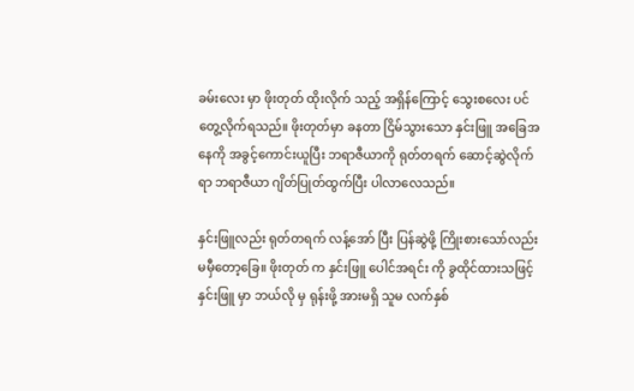ခမ်းလေး မှာ ဖိုးတုတ် ထိုးလိုက် သည့် အရှိန်ကြောင့် သွေးစလေး ပင် တွေ့လိုက်ရသည်။ ဖိုးတုတ်မှာ ခနတာ ငြိမ်သွားသော နှင်းဖြူ အခြေအနေကို အခွင့်ကောင်းယူပြီး ဘရာဇီယာကို ရုတ်တရက် ဆောင့်ဆွဲလိုက်ရာ ဘရာဇီယာ ဂျိတ်ပြုတ်ထွက်ပြီး ပါလာလေသည်။

နှင်းဖြူလည်း ရုတ်တရက် လန့်အော် ပြီး ပြန်ဆွဲဖို့ ကြိုးစားသော်လည်း မမှီတော့ခြေ။ ဖိုးတုတ် က နှင်းဖြူ ပေါင်အရင်း ကို ခွထိုင်ထားသဖြင့် နှင်းဖြူ မှာ ဘယ်လို မှ ရုန်းဖို့ အားမရှိ သူမ လက်နှစ်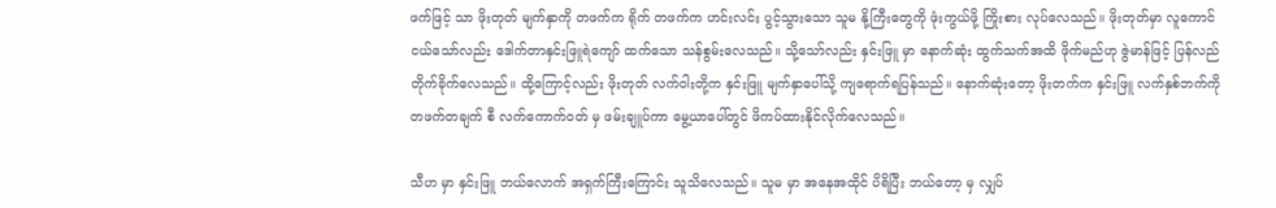ဖက်ဖြင့် သာ ဖိုးတုတ် မျက်နှာကို တဖက်က ရိုက် တဖက်က ဟင်းလင်း ပွင့်သွားသော သူမ နို့ကြီးတွေကို ဖုံးကွယ်ဖို့ ကြိုးစား လုပ်လေသည်။ ဖိုးတုတ်မှာ လူကောင်ငယ်သော်လည်း ဒေါက်တာနှင်းဖြူရဲကျော် ထက်သော သန်စွမ်းလေသည်။ သို့သော်လည်း နှင်းဖြူ မှာ နောက်ဆုံး ထွက်သက်အထိ ဖိုက်မည်ဟု ဇွဲမာန်ဖြင့် ပြန်လည် တိုက်ခိုက်လေသည်။ ထို့ကြောင့်လည်း ဖိုးတုတ် လက်ဝါးတို့က နှင်းဖြူ မျက်နှာပေါ်သို့ ကျရောက်ရပြန်သည်။ နောက်ဆုံးတော့ ဖိုးတက်က နှင်းဖြူ လက်နှစ်ဘက်ကို တဖက်တချက် စီ လက်ကောက်ဝတ် မှ ဖမ်းချူပ်ကာ မွေ့ယာပေါ်တွင် ဖိကပ်ထားနိုင်လိုက်လေသည်။

သီဟ မှာ နှင်းဖြူ ဘယ်လောက် အရှက်ကြီးကြောင်း သူသိလေသည်။ သူမ မှာ အနေအထိုင် ပိရိပြီး ဘယ်တော့ မှ လျှပ်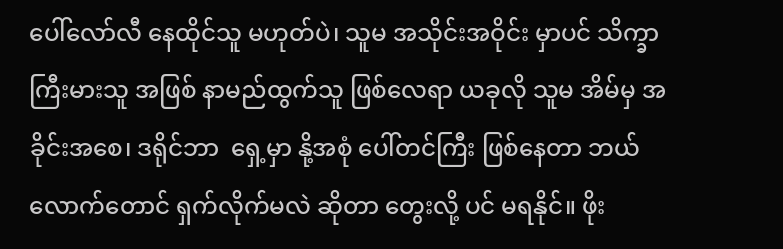ပေါ်လော်လီ နေထိုင်သူ မဟုတ်ပဲ၊ သူမ အသိုင်းအဝိုင်း မှာပင် သိက္ခာကြီးမားသူ အဖြစ် နာမည်ထွက်သူ ဖြစ်လေရာ ယခုလို သူမ အိမ်မှ အခိုင်းအစေ၊ ဒရိုင်ဘာ  ရှေ့မှာ နို့အစုံ ပေါ်တင်ကြီး ဖြစ်နေတာ ဘယ်လောက်တောင် ရှက်လိုက်မလဲ ဆိုတာ တွေးလို့ ပင် မရနိုင်။ ဖိုး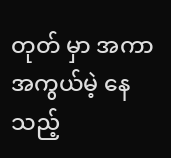တုတ် မှာ အကာအကွယ်မဲ့ နေသည့်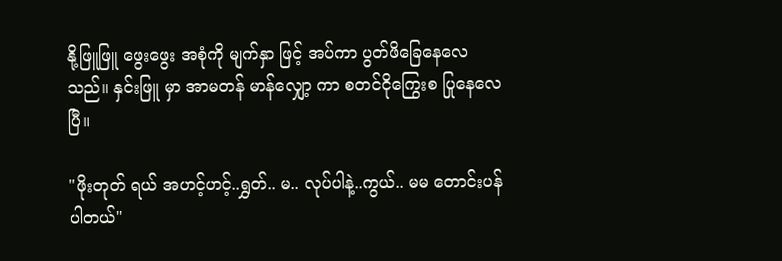နို့ဖြူဖြူ ဖွေးဖွေး အစုံကို မျက်နှာ ဖြင့် အပ်ကာ ပွတ်ဖိခြေနေလေသည်။ နှင်းဖြူ မှာ အာမတန် မာန်လျှော့ ကာ စတင်ငိုကြွေးစ ပြုနေလေပြီ။

"ဖိုးတုတ် ရယ် အဟင့်ဟင့်..ရွှတ်.. မ.. လုပ်ပါနဲ့..ကွယ်.. မမ တောင်းပန်ပါတယ်"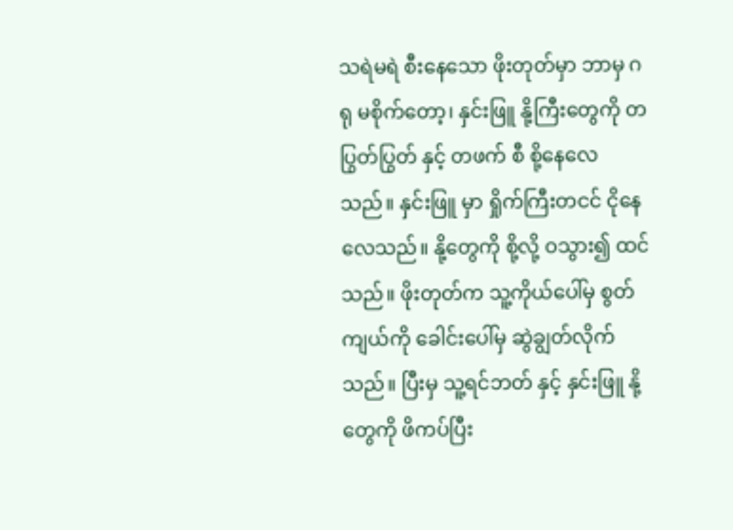သရဲမရဲ စီးနေသော ဖိုးတုတ်မှာ ဘာမှ ဂရု မစိုက်တော့၊ နှင်းဖြူ နို့ကြီးတွေကို တပြွတ်ပြွတ် နှင့် တဖက် စီ စို့နေလေသည်။ နှင်းဖြူ မှာ ရှိုက်ကြီးတငင် ငိုနေလေသည်။ နို့တွေကို စို့လို့ ဝသွား၍ ထင်သည်။ ဖိုးတုတ်က သူ့ကိုယ်ပေါ်မှ စွတ်ကျယ်ကို ခေါင်းပေါ်မှ ဆွဲချွတ်လိုက်သည်။ ပြီးမှ သူ့ရင်ဘတ် နှင့် နှင်းဖြူ နို့တွေကို ဖိကပ်ပြီး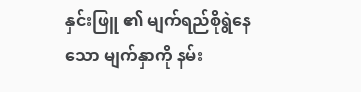နှင်းဖြူ ၏ မျက်ရည်စိုရွဲနေသော မျက်နှာကို နမ်း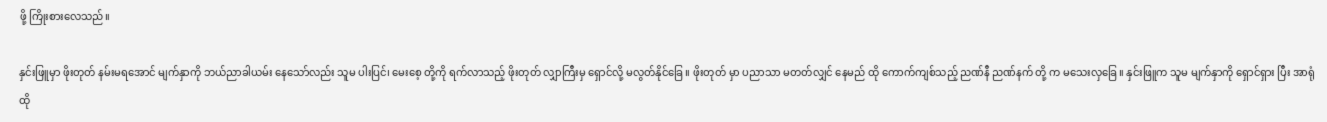ဖို့ ကြိုးစားလေသည်။

နှင်းဖြူမှာ ဖိုးတုတ် နမ်းမရအောင် မျက်နှာကို ဘယ်ညာခါယမ်း နေသော်လည်း သူမ ပါးပြင်၊ မေးစေ့ တို့ကို ရက်လာသည့် ဖိုးတုတ် လျှာကြီးမှ ရှောင်လို့ မလွတ်နိုင်ခြေ။ ဖိုးတုတ် မှာ ပညာသာ မတတ်လျှင် နေမည် ထို ကောက်ကျစ်သည့် ညဏ်နီ ညဏ်နက် တို့ က မသေးလှခြေ။ နှင်းဖြူက သူမ မျက်နှာကို ရှောင်ရှား ပြီး အာရုံ ထို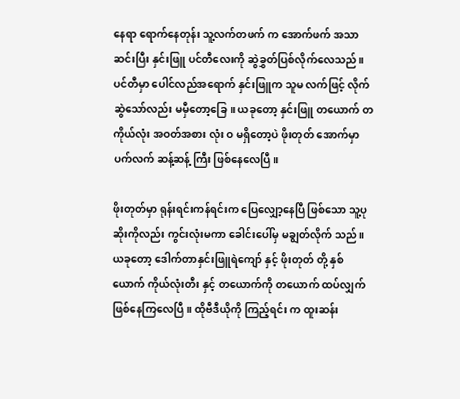နေရာ ရောက်နေတုန်း သူ့လက်တဖက် က အောက်ဖက် အသာ ဆင်းပြီး နှင်းဖြူ ပင်တီလေးကို ဆွဲခွှတ်ပြစ်လိုက်လေသည်။ ပင်တီမှာ ပေါင်လည်အရောက် နှင်းဖြူက သူမ လက်ဖြင့် လိုက်ဆွဲသော်လည်း မမှီတော့ခြေ။ ယခုတော့ နှင်းဖြူ တယောက် တကိုယ်လုံး အဝတ်အစား လုံး ဝ မရှိတော့ပဲ ဖိုးတုတ် အောက်မှာ ပက်လက် ဆန့်ဆန့် ကြီး ဖြစ်နေလေပြီ။

ဖိုးတုတ်မှာ ရုန်းရင်းကန်ရင်းက ပြေလျှော့နေပြီ ဖြစ်သော သူ့ပုဆိုးကိုလည်း ကွင်းလုံးမကာ ခေါင်းပေါ်မှ မချွတ်လိုက် သည်။ ယခုတော့ ဒေါက်တာနှင်းဖြူရဲကျော် နှင့် ဖိုးတုတ် တို့ နှစ်ယောက် ကိုယ်လုံးတီး နှင့် တယောက်ကို တယောက် ထပ်လျှက် ဖြစ်နေကြလေပြီ။ ထိုဗီဒီယိုကို ကြည့်ရင်း က ထူးဆန်း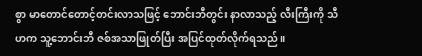စွာ မာတောင်တောင့်တင်းလာသဖြင့် ဘောင်းဘီတွင်း နာလာသည့် လီးကြီးကို သီဟက သူ့ဘောင်းဘီ ဇစ်အသာဖြုတ်ပြီး အပြင်ထုတ်လိုက်ရသည်။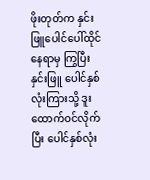ဖိုးတုတ်က နှင်းဖြူပေါင်ပေါ်ထိုင်နေရာမှ ကြွပြီး နှင်းဖြူ ပေါင်နှစ်လုံးကြားသို့ ဒူးထောက်ဝင်လိုက်ပြီး ပေါင်နှစ်လုံး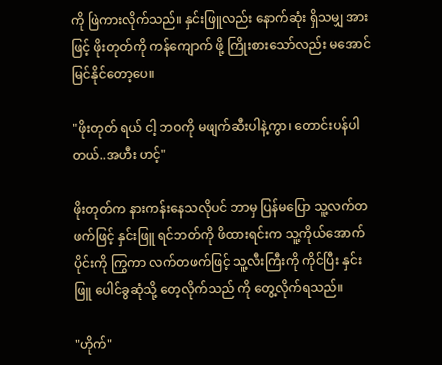ကို ဖြဲကားလိုက်သည်။ နှင်းဖြူလည်း နောက်ဆုံး ရှိသမျှ အားဖြင့် ဖိုးတုတ်ကို ကန်ကျောက် ဖို့ ကြိုးစားသော်လည်း မအောင်မြင်နိုင်တော့ပေ။

"ဖိုးတုတ် ရယ် ငါ့ ဘဝကို မဖျက်ဆီးပါနဲ့ကွာ၊ တောင်းပန်ပါတယ်..အဟီး ဟင့်"

ဖိုးတုတ်က နားကန်းနေသလိုပင် ဘာမှ ပြန်မပြော သူ့လက်တဖက်ဖြင့် နှင်းဖြူ ရင်ဘတ်ကို ဖိထားရင်းက သူ့ကိုယ်အောက်ပိုင်းကို ကြွကာ လက်တဖက်ဖြင့် သူ့လီးကြီးကို ကိုင်ပြီး နှင်းဖြူ ပေါင်ခွဆုံသို့ တေ့လိုက်သည် ကို တွေ့လိုက်ရသည်။

"ဟိုက်"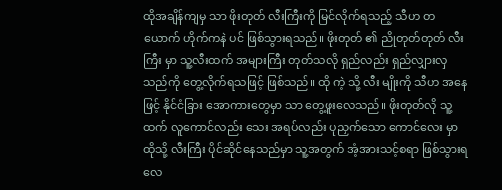ထိုအချိန်ကျမှ သာ ဖိုးတုတ် လီးကြီးကို မြင်လိုက်ရသည့် သီဟ တယောက် ဟိုက်ကနဲ ပင် ဖြစ်သွားရသည်။ ဖိုးတုတ် ၏ ညိုတုတ်တုတ် လီးကြီး မှာ သူ့လီးထက် အများကြီး တုတ်သလို ရှည်လည်း ရှည်လျှားလှသည်ကို တွေ့လိုက်ရသဖြင့် ဖြစ်သည်။ ထို ကဲ့ သို့ လီး မျိုးကို သီဟ အနေဖြင့် နိုင်ငံခြား အောကားတွေမှာ သာ တွေ့ဖူးလေသည်။ ဖိုးတုတ်လို သူ့ထက် လူကောင်လည်း သေး အရပ်လည်း ပုညှက်သော ကောင်လေး မှာ ထိုသို့ လီးကြီး ပိုင်ဆိုင်နေသည်မှာ သူ့အတွက် အံ့အားသင့်စရာ ဖြစ်သွားရလေ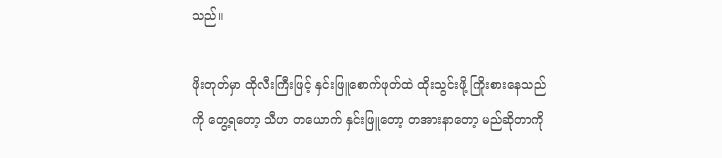သည်။

ဖိုးတုတ်မှာ ထိုလီးကြီးဖြင့် နှင်းဖြူစောက်ဖုတ်ထဲ ထိုးသွင်းဖို့ ကြိုးစားနေသည်ကို တွေ့ရတော့ သီဟ တယောက် နှင်းဖြူတော့ တအားနာတော့ မည်ဆိုတာကို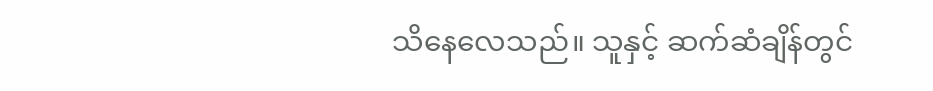သိနေလေသည်။ သူနှင့် ဆက်ဆံချိန်တွင်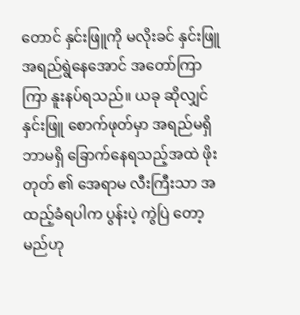တောင် နှင်းဖြူကို မလိုးခင် နှင်းဖြူ အရည်ရွဲနေအောင် အတော်ကြာကြာ နူးနပ်ရသည်။ ယခု ဆိုလျှင် နှင်းဖြူ စောက်ဖုတ်မှာ အရည်မရှိ ဘာမရှိ ခြောက်နေရသည့်အထဲ ဖိုးတုတ် ၏ အေရာမ လီးကြီးသာ အထည့်ခံရပါက ပွန်းပဲ့ ကွဲပြဲ တော့မည်ဟု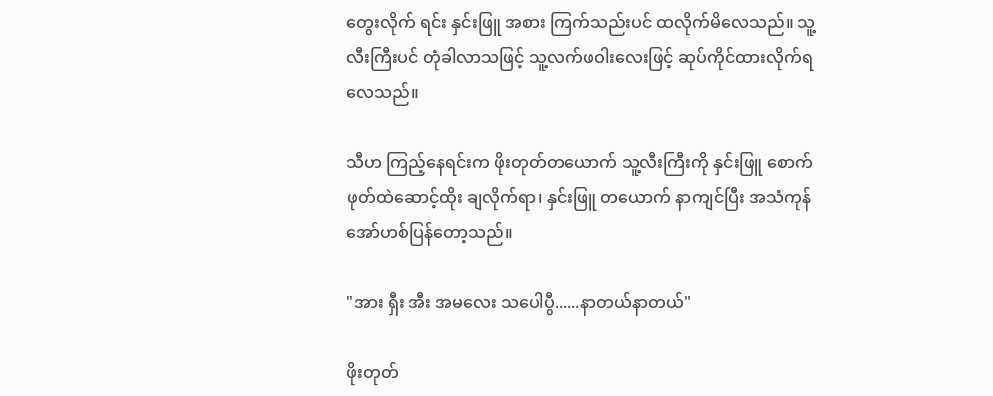တွေးလိုက် ရင်း နှင်းဖြူ အစား ကြက်သည်းပင် ထလိုက်မိလေသည်။ သူ့လီးကြီးပင် တုံခါလာသဖြင့် သူ့လက်ဖဝါးလေးဖြင့် ဆုပ်ကိုင်ထားလိုက်ရလေသည်။

သီဟ ကြည့်နေရင်းက ဖိုးတုတ်တယောက် သူ့လီးကြီးကို နှင်းဖြူ စောက်ဖုတ်ထဲဆောင့်ထိုး ချလိုက်ရာ၊ နှင်းဖြူ တယောက် နာကျင်ပြီး အသံကုန် အော်ဟစ်ပြန်တော့သည်။

"အား ရှီး အီး အမလေး သပေါပွီ......နာတယ်နာတယ်"

ဖိုးတုတ်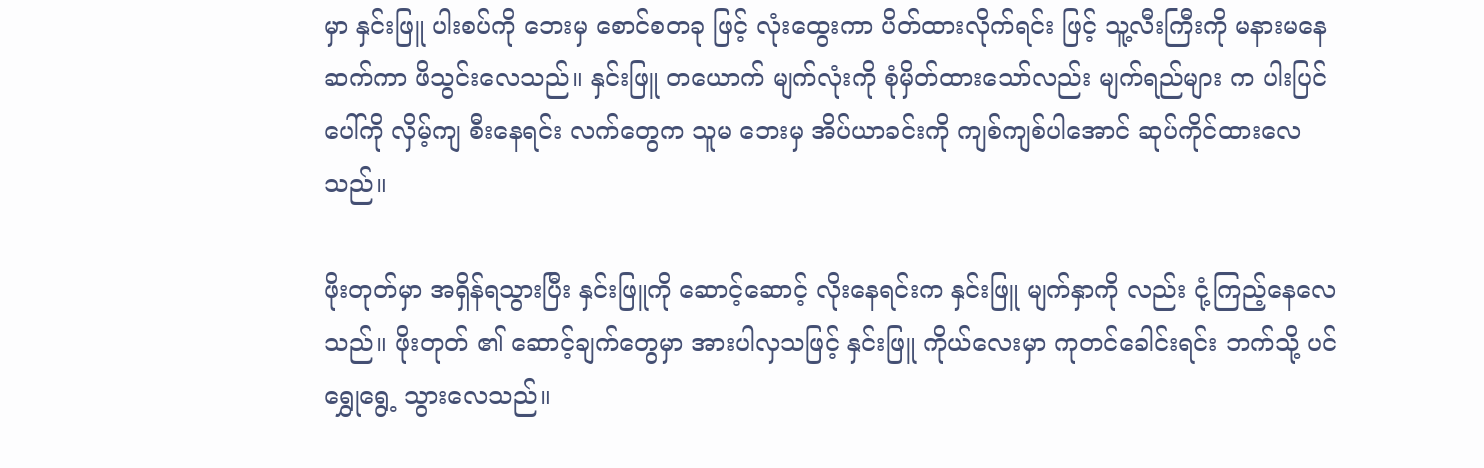မှာ နှင်းဖြူ ပါးစပ်ကို ဘေးမှ စောင်စတခု ဖြင့် လုံးထွေးကာ ပိတ်ထားလိုက်ရင်း ဖြင့် သူ့လီးကြီးကို မနားမနေ ဆက်ကာ ဖိသွင်းလေသည်။ နှင်းဖြူ တယောက် မျက်လုံးကို စုံမှိတ်ထားသော်လည်း မျက်ရည်များ က ပါးပြင်ပေါ်ကို လှိမ့်ကျ စီးနေရင်း လက်တွေက သူမ ဘေးမှ အိပ်ယာခင်းကို ကျစ်ကျစ်ပါအောင် ဆုပ်ကိုင်ထားလေသည်။

ဖိုးတုတ်မှာ အရှိန်ရသွားပြီး နှင်းဖြူကို ဆောင့်ဆောင့် လိုးနေရင်းက နှင်းဖြူ မျက်နှာကို လည်း ငုံ့ကြည့်နေလေသည်။ ဖိုးတုတ် ၏ ဆောင့်ချက်တွေမှာ အားပါလှသဖြင့် နှင်းဖြူ ကိုယ်လေးမှာ ကုတင်ခေါင်းရင်း ဘက်သို့ ပင် ရွှေုရွေ့ သွားလေသည်။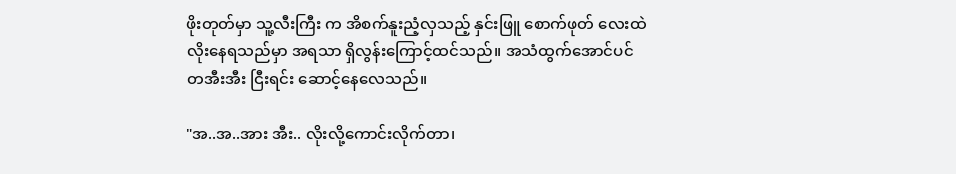ဖိုးတုတ်မှာ သူ့လီးကြီး က အိစက်နူးညံ့လှသည့် နှင်းဖြူ စောက်ဖုတ် လေးထဲ လိုးနေရသည်မှာ အရသာ ရှိလွန်းကြောင့်ထင်သည်။ အသံထွက်အောင်ပင် တအီးအီး ငြီးရင်း ဆောင့်နေလေသည်။

"အ..အ..အား အီး.. လိုးလို့ကောင်းလိုက်တာ၊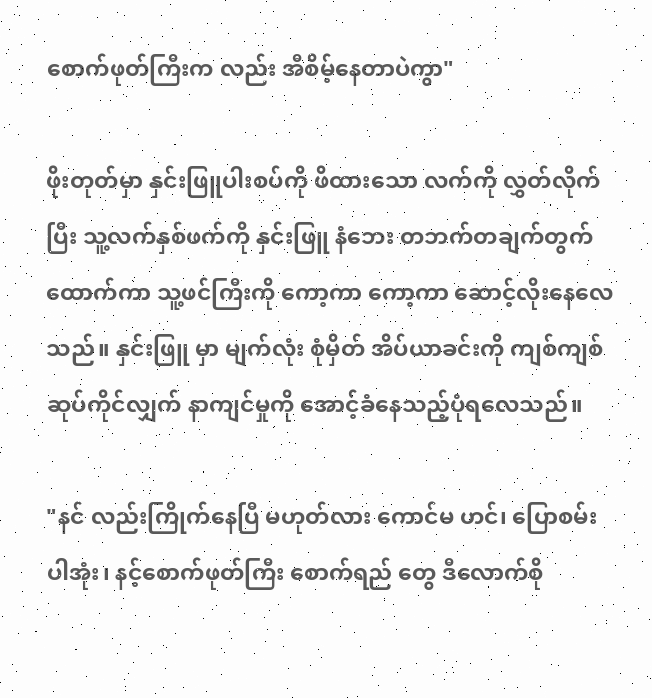စောက်ဖုတ်ကြီးက လည်း အီစိမ့်နေတာပဲကွာ"

ဖိုးတုတ်မှာ နှင်းဖြူပါးစပ်ကို ဖိထားသော လက်ကို လွှတ်လိုက်ပြီး သူ့လက်နှစ်ဖက်ကို နှင်းဖြူ နံဘေး တဘက်တချက်တွက် ထောက်ကာ သူ့ဖင်ကြီးကို ကော့ကာ ကော့ကာ ဆောင့်လိုးနေလေသည်။ နှင်းဖြူ မှာ မျက်လုံး စုံမှိတ် အိပ်ယာခင်းကို ကျစ်ကျစ်ဆုပ်ကိုင်လျှက် နာကျင်မှုကို အောင့်ခံနေသည့်ပုံရလေသည်။

"နင် လည်းကြိုက်နေပြီ မဟုတ်လား ကောင်မ ဟင်၊ ပြောစမ်းပါအုံး၊ နင့်စောက်ဖုတ်ကြီး စောက်ရည် တွေ ဒီလောက်စို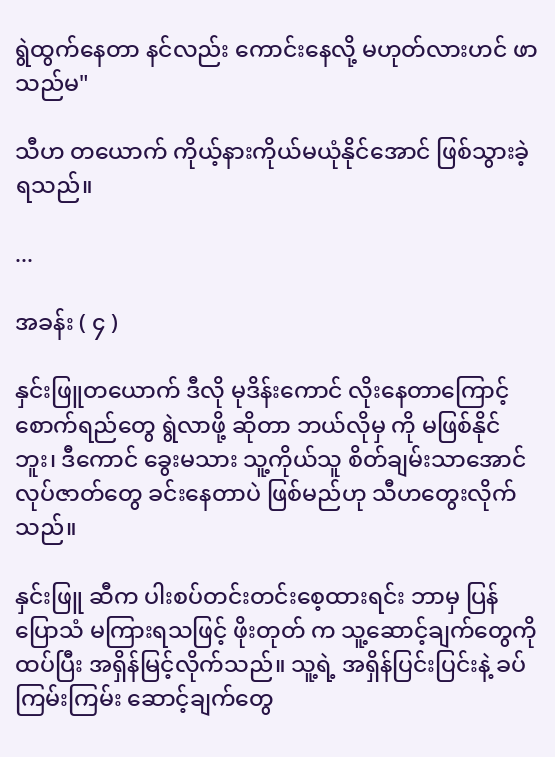ရွဲထွက်နေတာ နင်လည်း ကောင်းနေလို့ မဟုတ်လားဟင် ဖာသည်မ"

သီဟ တယောက် ကိုယ့်နားကိုယ်မယုံနိုင်အောင် ဖြစ်သွားခဲ့ရသည်။

...

အခန်း ( ၄ )

နှင်းဖြူတယောက် ဒီလို မုဒိန်းကောင် လိုးနေတာကြောင့် စောက်ရည်တွေ ရွဲလာဖို့ ဆိုတာ ဘယ်လိုမှ ကို မဖြစ်နိုင် ဘူး၊ ဒီကောင် ခွေးမသား သူ့ကိုယ်သူ စိတ်ချမ်းသာအောင် လုပ်ဇာတ်တွေ ခင်းနေတာပဲ ဖြစ်မည်ဟု သီဟတွေးလိုက်သည်။

နှင်းဖြူ ဆီက ပါးစပ်တင်းတင်းစေ့ထားရင်း ဘာမှ ပြန်ပြောသံ မကြားရသဖြင့် ဖိုးတုတ် က သူ့ဆောင့်ချက်တွေကို ထပ်ပြီး အရှိန်မြင့်လိုက်သည်။ သူ့ရဲ့ အရှိန်ပြင်းပြင်းနဲ့ ခပ်ကြမ်းကြမ်း ဆောင့်ချက်တွေ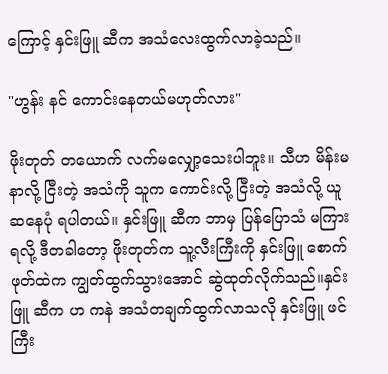ကြောင့် နှင်းဖြူ ဆီက အသံလေးထွက်လာခဲ့သည်။

"ဟွန်း နင် ကောင်းနေတယ်မဟုတ်လား"

ဖိုးတုတ် တယောက် လက်မလျှော့သေးပါဘူး။ သီဟ မိန်းမ နာလို့ ငြီးတဲ့ အသံကို သူက ကောင်းလို့ ငြီးတဲ့ အသံလို့ ယူဆနေပုံ ရပါတယ်။ နှင်းဖြူ ဆီက ဘာမှ ပြန်ပြောသံ မကြားရလို့ ဒီတခါတော့ ဖိုးတုတ်က သူ့လီးကြီးကို နှင်းဖြူ စောက်ဖုတ်ထဲက ကျွတ်ထွက်သွားအောင် ဆွဲထုတ်လိုက်သည်။နှင်းဖြူ ဆီက ဟ ကနဲ အသံတချက်ထွက်လာသလို နှင်းဖြူ ဖင်ကြီး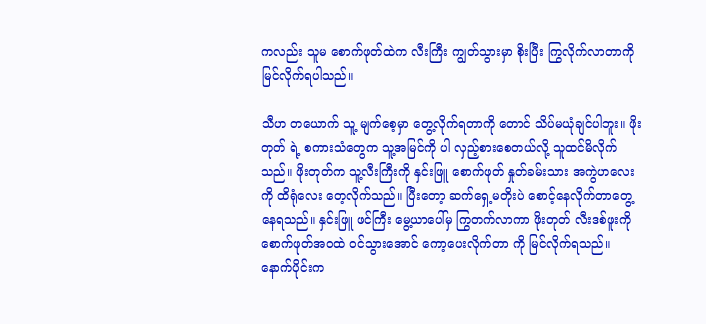ကလည်း သူမ စောက်ဖုတ်ထဲက လီးကြီး ကျွတ်သွားမှာ စိုးပြီး ကြွလိုက်လာတာကို မြင်လိုက်ရပါသည်။

သီဟ တယောက် သူ့ မျက်စေ့မှာ တွေ့လိုက်ရတာကို တောင် သိပ်မယုံချင်ပါဘူး။ ဖိုးတုတ် ရဲ့ စကားသံတွေက သူ့အမြင်ကို ပါ လှည့်စားစေတယ်လို့ သူထင်မိလိုက်သည်။ ဖိုးတုတ်က သူ့လီးကြီးကို နှင်းဖြူ စောက်ဖုတ် နှုတ်ခမ်းသား အကွဲဟလေးကို ထိရုံလေး တေ့လိုက်သည်။ ပြီးတော့ ဆက်ရှေ့မတိုးပဲ စောင့်နေလိုက်တာတွေ့နေရသည်။ နှင်းဖြူ ဖင်ကြီး မွေ့ယာပေါ်မှ ကြွတက်လာကာ ဖိုးတုတ် လီးဒစ်ဖူးကို စောက်ဖုတ်အဝထဲ ဝင်သွားအောင် ကော့ပေးလိုက်တာ ကို မြင်လိုက်ရသည်။ နောက်ပိုင်းက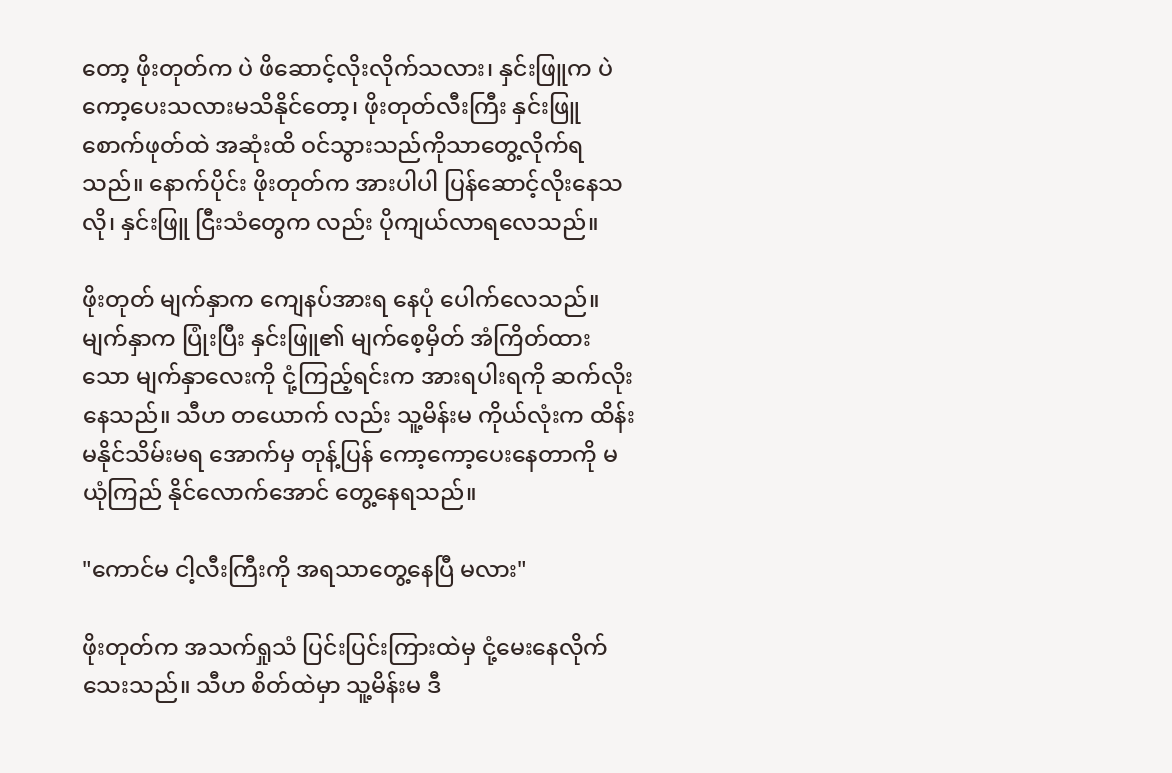တော့ ဖိုးတုတ်က ပဲ ဖိဆောင့်လိုးလိုက်သလား၊ နှင်းဖြူက ပဲ ကော့ပေးသလားမသိနိုင်တော့၊ ဖိုးတုတ်လီးကြီး နှင်းဖြူ စောက်ဖုတ်ထဲ အဆုံးထိ ဝင်သွားသည်ကိုသာတွေ့လိုက်ရသည်။ နောက်ပိုင်း ဖိုးတုတ်က အားပါပါ ပြန်ဆောင့်လိုးနေသလို၊ နှင်းဖြူ ငြီးသံတွေက လည်း ပိုကျယ်လာရလေသည်။

ဖိုးတုတ် မျက်နှာက ကျေနပ်အားရ နေပုံ ပေါက်လေသည်။ မျက်နှာက ပြုံးပြီး နှင်းဖြူ၏ မျက်စေ့မှိတ် အံကြိတ်ထား သော မျက်နှာလေးကို ငုံ့ကြည့်ရင်းက အားရပါးရကို ဆက်လိုးနေသည်။ သီဟ တယောက် လည်း သူ့မိန်းမ ကိုယ်လုံးက ထိန်းမနိုင်သိမ်းမရ အောက်မှ တုန့်ပြန် ကော့ကော့ပေးနေတာကို မယုံကြည် နိုင်လောက်အောင် တွေ့နေရသည်။

"ကောင်မ ငါ့လီးကြီးကို အရသာတွေ့နေပြီ မလား"

ဖိုးတုတ်က အသက်ရှုသံ ပြင်းပြင်းကြားထဲမှ ငုံ့မေးနေလိုက်သေးသည်။ သီဟ စိတ်ထဲမှာ သူ့မိန်းမ ဒီ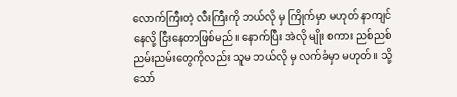လောက်ကြီးတဲ့ လီးကြီးကို ဘယ်လို မှ ကြိုက်မှာ မဟုတ် နာကျင်နေလို့ ငြီးနေတာဖြစ်မည်။ နောက်ပြီး အဲလို မျိုး စကား ညစ်ညစ်ညမ်းညမ်းတွေကိုလည်း သူမ ဘယ်လို မှ လက်ခံမှာ မဟုတ်။ သို့သော်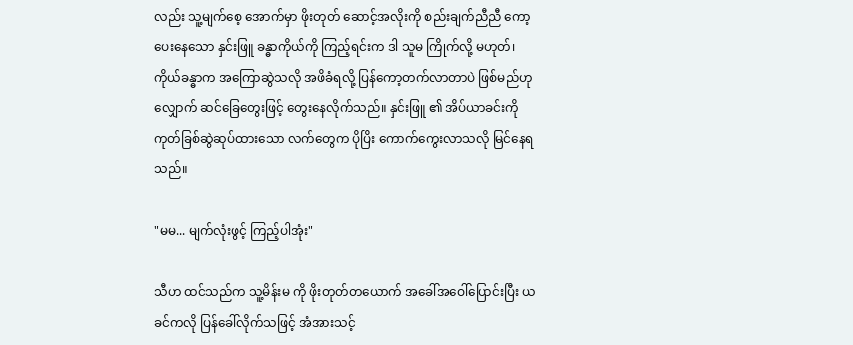လည်း သူ့မျက်စေ့ အောက်မှာ ဖိုးတုတ် ဆောင့်အလိုးကို စည်းချက်ညီညီ ကော့ပေးနေသော နှင်းဖြူ ခန္ဓာကိုယ်ကို ကြည့်ရင်းက ဒါ သူမ ကြိုက်လို့ မဟုတ်၊ ကိုယ်ခန္ဓာက အကြောဆွဲသလို အဖိခံရလို့ ပြန်ကော့တက်လာတာပဲ ဖြစ်မည်ဟု လျှောက် ဆင်ခြေတွေးဖြင့် တွေးနေလိုက်သည်။ နှင်းဖြူ ၏ အိပ်ယာခင်းကို ကုတ်ခြစ်ဆွဲဆုပ်ထားသော လက်တွေက ပိုပြိး ကောက်ကွေးလာသလို မြင်နေရသည်။

"မမ... မျက်လုံးဖွင့် ကြည့်ပါအုံး"

သီဟ ထင်သည်က သူ့မိန်းမ ကို ဖိုးတုတ်တယောက် အခေါ်အဝေါ်ပြောင်းပြီး ယခင်ကလို ပြန်ခေါ်လိုက်သဖြင့် အံအားသင့်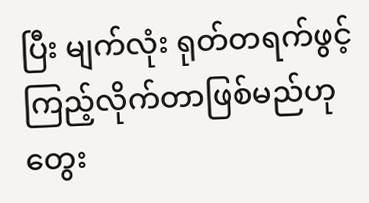ပြီး မျက်လုံး ရုတ်တရက်ဖွင့်ကြည့်လိုက်တာဖြစ်မည်ဟုတွေး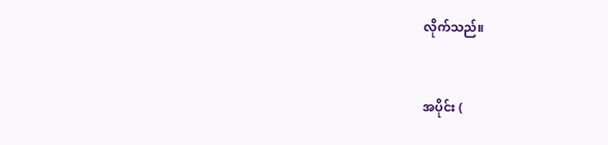လိုက်သည်။


အပိုင်း (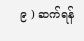၉ ) ဆက်ရန်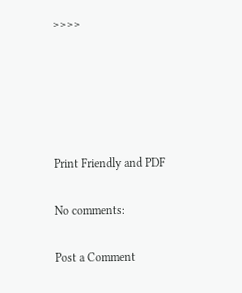>>>>





Print Friendly and PDF

No comments:

Post a Comment